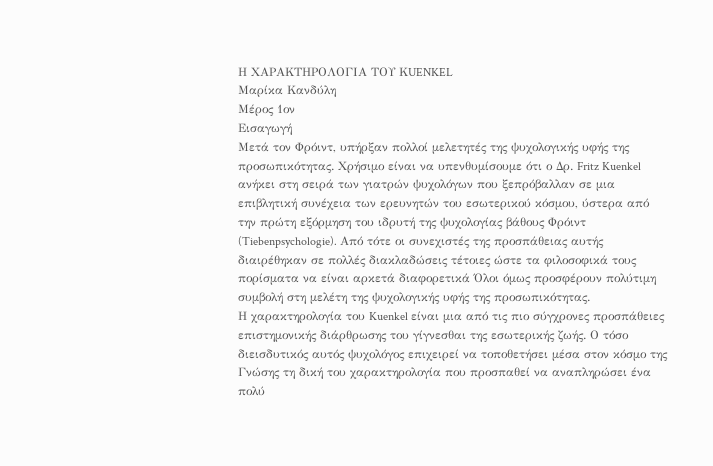Η ΧΑΡΑΚΤΗΡΟΛΟΓΙΑ ΤΟΥ ΚUENKEL
Μαρίκα Κανδύλη
Μέρος 1ον
Εισαγωγή
Μετά τον Φρόιντ, υπήρξαν πολλοί μελετητές της ψυχολογικής υφής της προσωπικότητας. Χρήσιμο είναι να υπενθυμίσουμε ότι ο Δρ. Fritz Kuenkel ανήκει στη σειρά των γιατρών ψυχολόγων που ξεπρόβαλλαν σε μια επιβλητική συνέχεια των ερευνητών του εσωτερικού κόσμου, ύστερα από την πρώτη εξόρμηση του ιδρυτή της ψυχολογίας βάθους Φρόιντ (Tiebenpsychologie). Από τότε οι συνεχιστές της προσπάθειας αυτής διαιρέθηκαν σε πολλές διακλαδώσεις τέτοιες ώστε τα φιλοσοφικά τους πορίσματα να είναι αρκετά διαφορετικά Όλοι όμως προσφέρουν πολύτιμη συμβολή στη μελέτη της ψυχολογικής υφής της προσωπικότητας.
Η χαρακτηρολογία του Kuenkel είναι μια από τις πιο σύγχρονες προσπάθειες επιστημονικής διάρθρωσης του γίγνεσθαι της εσωτερικής ζωής. Ο τόσο διεισδυτικός αυτός ψυχολόγος επιχειρεί να τοποθετήσει μέσα στον κόσμο της Γνώσης τη δική του χαρακτηρολογία που προσπαθεί να αναπληρώσει ένα πολύ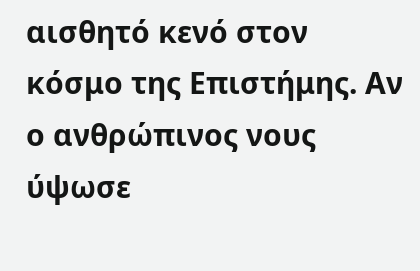αισθητό κενό στον κόσμο της Επιστήμης. Αν ο ανθρώπινος νους ύψωσε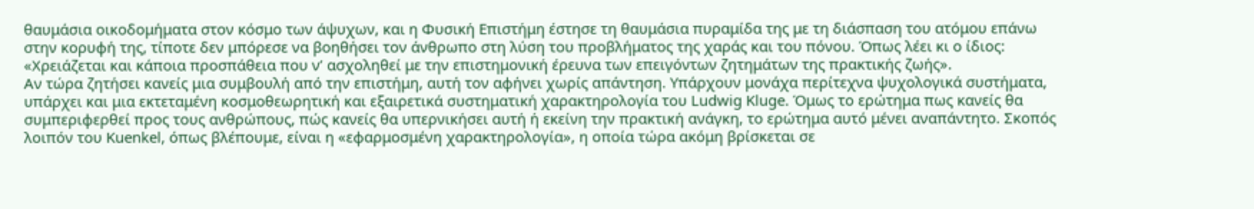θαυμάσια οικοδομήματα στον κόσμο των άψυχων, και η Φυσική Επιστήμη έστησε τη θαυμάσια πυραμίδα της με τη διάσπαση του ατόμου επάνω στην κορυφή της, τίποτε δεν μπόρεσε να βοηθήσει τον άνθρωπο στη λύση του προβλήματος της χαράς και του πόνου. Όπως λέει κι ο ίδιος:
«Χρειάζεται και κάποια προσπάθεια που ν’ ασχοληθεί με την επιστημονική έρευνα των επειγόντων ζητημάτων της πρακτικής ζωής».
Αν τώρα ζητήσει κανείς μια συμβουλή από την επιστήμη, αυτή τον αφήνει χωρίς απάντηση. Υπάρχουν μονάχα περίτεχνα ψυχολογικά συστήματα, υπάρχει και μια εκτεταμένη κοσμοθεωρητική και εξαιρετικά συστηματική χαρακτηρολογία του Ludwig Kluge. Όμως το ερώτημα πως κανείς θα συμπεριφερθεί προς τους ανθρώπους, πώς κανείς θα υπερνικήσει αυτή ή εκείνη την πρακτική ανάγκη, το ερώτημα αυτό μένει αναπάντητο. Σκοπός λοιπόν του Kuenkel, όπως βλέπουμε, είναι η «εφαρμοσμένη χαρακτηρολογία», η οποία τώρα ακόμη βρίσκεται σε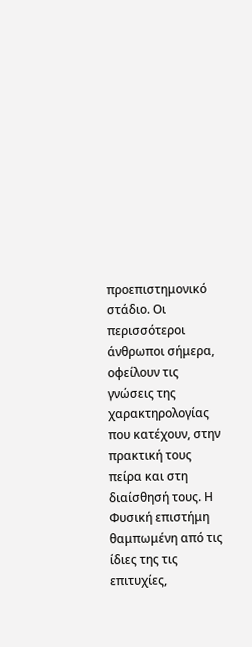προεπιστημονικό στάδιο. Οι περισσότεροι άνθρωποι σήμερα, οφείλουν τις γνώσεις της χαρακτηρολογίας που κατέχουν, στην πρακτική τους πείρα και στη διαίσθησή τους. Η Φυσική επιστήμη θαμπωμένη από τις ίδιες της τις επιτυχίες,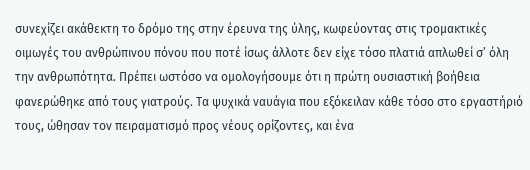συνεχίζει ακάθεκτη το δρόμο της στην έρευνα της ύλης, κωφεύοντας στις τρομακτικές οιμωγές του ανθρώπινου πόνου που ποτέ ίσως άλλοτε δεν είχε τόσο πλατιά απλωθεί σ’ όλη την ανθρωπότητα. Πρέπει ωστόσο να ομολογήσουμε ότι η πρώτη ουσιαστική βοήθεια φανερώθηκε από τους γιατρούς. Τα ψυχικά ναυάγια που εξόκειλαν κάθε τόσο στο εργαστήριό τους, ώθησαν τον πειραματισμό προς νέους ορίζοντες, και ένα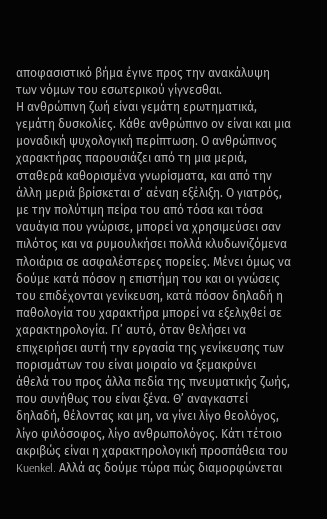αποφασιστικό βήμα έγινε προς την ανακάλυψη των νόμων του εσωτερικού γίγνεσθαι.
Η ανθρώπινη ζωή είναι γεμάτη ερωτηματικά, γεμάτη δυσκολίες. Κάθε ανθρώπινο ον είναι και μια μοναδική ψυχολογική περίπτωση. Ο ανθρώπινος χαρακτήρας παρουσιάζει από τη μια μεριά, σταθερά καθορισμένα γνωρίσματα, και από την άλλη μεριά βρίσκεται σ’ αέναη εξέλιξη. Ο γιατρός, με την πολύτιμη πείρα του από τόσα και τόσα ναυάγια που γνώρισε, μπορεί να χρησιμεύσει σαν πιλότος και να ρυμουλκήσει πολλά κλυδωνιζόμενα πλοιάρια σε ασφαλέστερες πορείες. Μένει όμως να δούμε κατά πόσον η επιστήμη του και οι γνώσεις του επιδέχονται γενίκευση, κατά πόσον δηλαδή η παθολογία του χαρακτήρα μπορεί να εξελιχθεί σε χαρακτηρολογία. Γι’ αυτό, όταν θελήσει να επιχειρήσει αυτή την εργασία της γενίκευσης των πορισμάτων του είναι μοιραίο να ξεμακρύνει άθελά του προς άλλα πεδία της πνευματικής ζωής, που συνήθως του είναι ξένα. Θ’ αναγκαστεί δηλαδή, θέλοντας και μη, να γίνει λίγο θεολόγος, λίγο φιλόσοφος, λίγο ανθρωπολόγος. Κάτι τέτοιο ακριβώς είναι η χαρακτηρολογική προσπάθεια του Kuenkel. Αλλά ας δούμε τώρα πώς διαμορφώνεται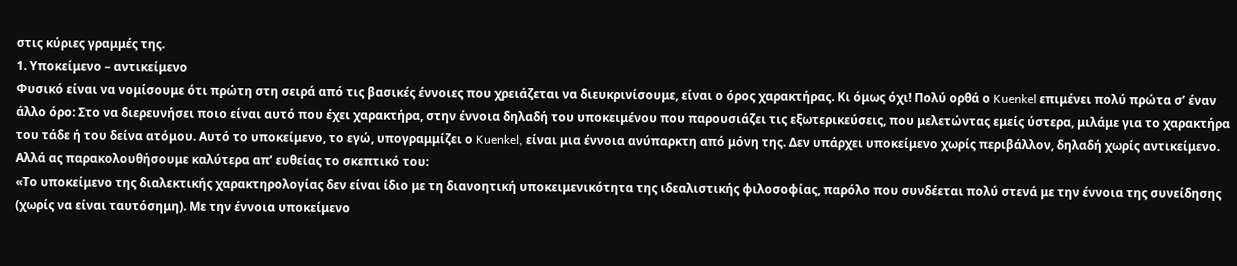στις κύριες γραμμές της.
1. Υποκείμενο – αντικείμενο
Φυσικό είναι να νομίσουμε ότι πρώτη στη σειρά από τις βασικές έννοιες που χρειάζεται να διευκρινίσουμε, είναι ο όρος χαρακτήρας. Κι όμως όχι! Πολύ ορθά ο Kuenkel επιμένει πολύ πρώτα σ’ έναν άλλο όρο: Στο να διερευνήσει ποιο είναι αυτό που έχει χαρακτήρα, στην έννοια δηλαδή του υποκειμένου που παρουσιάζει τις εξωτερικεύσεις, που μελετώντας εμείς ύστερα, μιλάμε για το χαρακτήρα του τάδε ή του δείνα ατόμου. Αυτό το υποκείμενο, το εγώ, υπογραμμίζει ο Kuenkel, είναι μια έννοια ανύπαρκτη από μόνη της. Δεν υπάρχει υποκείμενο χωρίς περιβάλλον, δηλαδή χωρίς αντικείμενο. Αλλά ας παρακολουθήσουμε καλύτερα απ’ ευθείας το σκεπτικό του:
«Το υποκείμενο της διαλεκτικής χαρακτηρολογίας δεν είναι ίδιο με τη διανοητική υποκειμενικότητα της ιδεαλιστικής φιλοσοφίας, παρόλο που συνδέεται πολύ στενά με την έννοια της συνείδησης (χωρίς να είναι ταυτόσημη). Με την έννοια υποκείμενο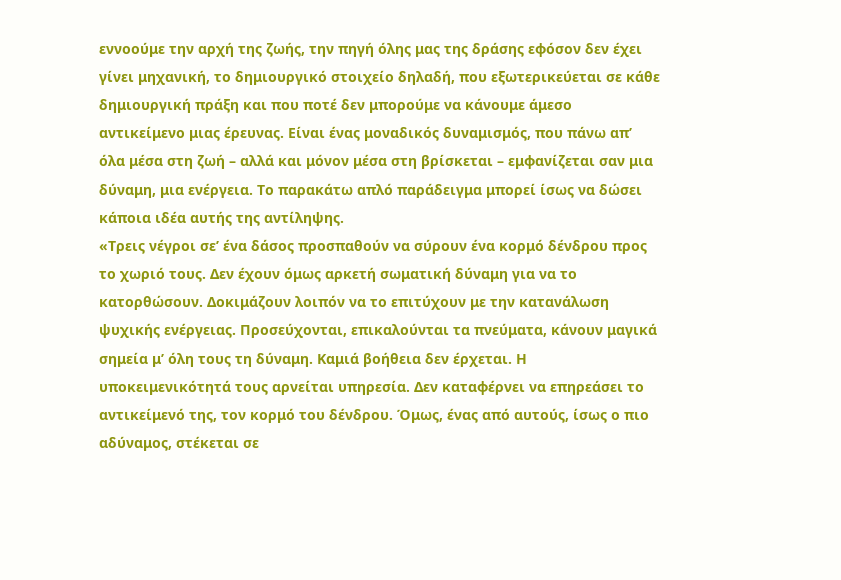εννοούμε την αρχή της ζωής, την πηγή όλης μας της δράσης εφόσον δεν έχει γίνει μηχανική, το δημιουργικό στοιχείο δηλαδή, που εξωτερικεύεται σε κάθε δημιουργική πράξη και που ποτέ δεν μπορούμε να κάνουμε άμεσο αντικείμενο μιας έρευνας. Είναι ένας μοναδικός δυναμισμός, που πάνω απ’ όλα μέσα στη ζωή – αλλά και μόνον μέσα στη βρίσκεται – εμφανίζεται σαν μια δύναμη, μια ενέργεια. Το παρακάτω απλό παράδειγμα μπορεί ίσως να δώσει κάποια ιδέα αυτής της αντίληψης.
«Τρεις νέγροι σε’ ένα δάσος προσπαθούν να σύρουν ένα κορμό δένδρου προς το χωριό τους. Δεν έχουν όμως αρκετή σωματική δύναμη για να το κατορθώσουν. Δοκιμάζουν λοιπόν να το επιτύχουν με την κατανάλωση ψυχικής ενέργειας. Προσεύχονται, επικαλούνται τα πνεύματα, κάνουν μαγικά σημεία μ’ όλη τους τη δύναμη. Καμιά βοήθεια δεν έρχεται. Η υποκειμενικότητά τους αρνείται υπηρεσία. Δεν καταφέρνει να επηρεάσει το αντικείμενό της, τον κορμό του δένδρου. Όμως, ένας από αυτούς, ίσως ο πιο αδύναμος, στέκεται σε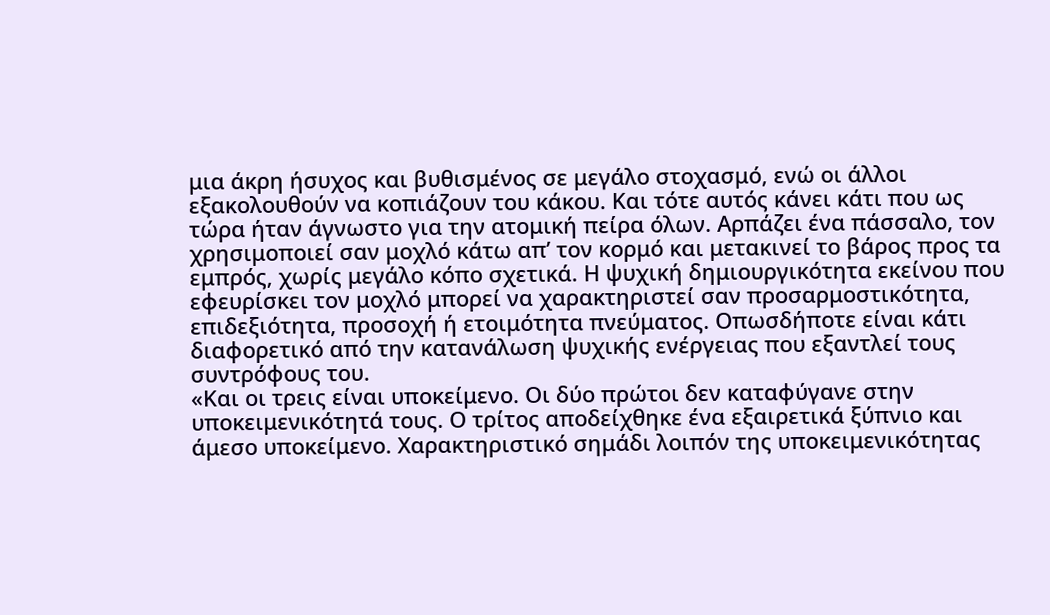μια άκρη ήσυχος και βυθισμένος σε μεγάλο στοχασμό, ενώ οι άλλοι εξακολουθούν να κοπιάζουν του κάκου. Και τότε αυτός κάνει κάτι που ως τώρα ήταν άγνωστο για την ατομική πείρα όλων. Αρπάζει ένα πάσσαλο, τον χρησιμοποιεί σαν μοχλό κάτω απ’ τον κορμό και μετακινεί το βάρος προς τα εμπρός, χωρίς μεγάλο κόπο σχετικά. Η ψυχική δημιουργικότητα εκείνου που εφευρίσκει τον μοχλό μπορεί να χαρακτηριστεί σαν προσαρμοστικότητα, επιδεξιότητα, προσοχή ή ετοιμότητα πνεύματος. Οπωσδήποτε είναι κάτι διαφορετικό από την κατανάλωση ψυχικής ενέργειας που εξαντλεί τους συντρόφους του.
«Και οι τρεις είναι υποκείμενο. Οι δύο πρώτοι δεν καταφύγανε στην υποκειμενικότητά τους. Ο τρίτος αποδείχθηκε ένα εξαιρετικά ξύπνιο και άμεσο υποκείμενο. Χαρακτηριστικό σημάδι λοιπόν της υποκειμενικότητας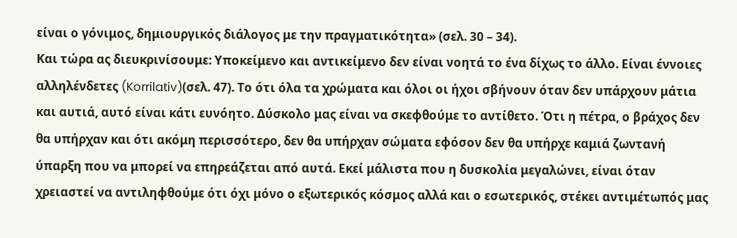είναι ο γόνιμος, δημιουργικός διάλογος με την πραγματικότητα» (σελ. 30 – 34).
Και τώρα ας διευκρινίσουμε: Υποκείμενο και αντικείμενο δεν είναι νοητά το ένα δίχως το άλλο. Είναι έννοιες αλληλένδετες (Korrilativ)(σελ. 47). Το ότι όλα τα χρώματα και όλοι οι ήχοι σβήνουν όταν δεν υπάρχουν μάτια και αυτιά, αυτό είναι κάτι ευνόητο. Δύσκολο μας είναι να σκεφθούμε το αντίθετο. Ότι η πέτρα, ο βράχος δεν θα υπήρχαν και ότι ακόμη περισσότερο, δεν θα υπήρχαν σώματα εφόσον δεν θα υπήρχε καμιά ζωντανή ύπαρξη που να μπορεί να επηρεάζεται από αυτά. Εκεί μάλιστα που η δυσκολία μεγαλώνει, είναι όταν χρειαστεί να αντιληφθούμε ότι όχι μόνο ο εξωτερικός κόσμος αλλά και ο εσωτερικός, στέκει αντιμέτωπός μας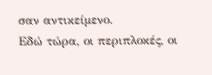σαν αντικείμενο.
Εδώ τώρα, οι περιπλοκές, οι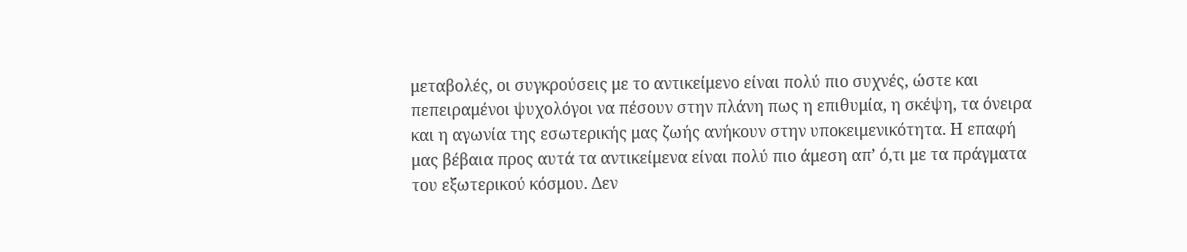μεταβολές, οι συγκρούσεις με το αντικείμενο είναι πολύ πιο συχνές, ώστε και πεπειραμένοι ψυχολόγοι να πέσουν στην πλάνη πως η επιθυμία, η σκέψη, τα όνειρα και η αγωνία της εσωτερικής μας ζωής ανήκουν στην υποκειμενικότητα. Η επαφή μας βέβαια προς αυτά τα αντικείμενα είναι πολύ πιο άμεση απ’ ό,τι με τα πράγματα του εξωτερικού κόσμου. Δεν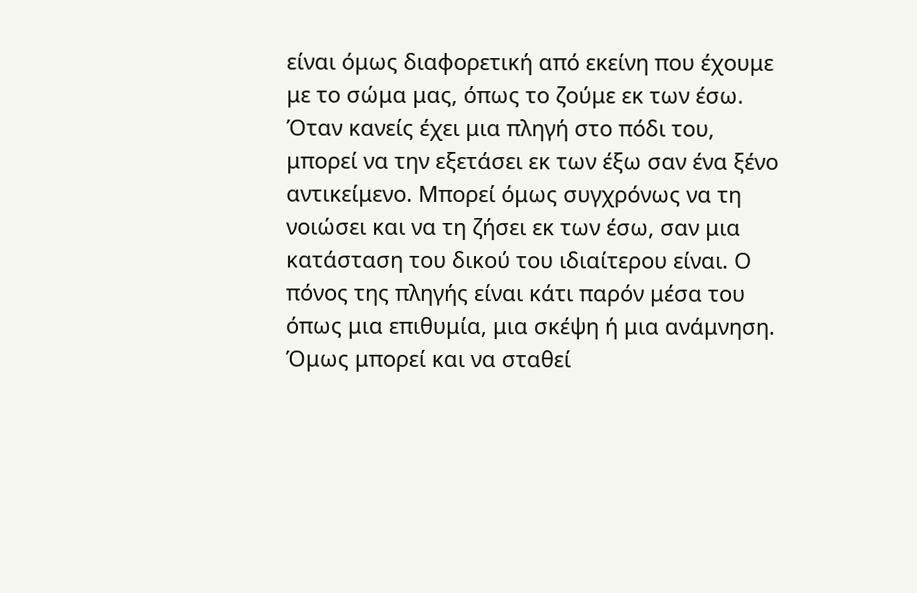είναι όμως διαφορετική από εκείνη που έχουμε με το σώμα μας, όπως το ζούμε εκ των έσω. Όταν κανείς έχει μια πληγή στο πόδι του, μπορεί να την εξετάσει εκ των έξω σαν ένα ξένο αντικείμενο. Μπορεί όμως συγχρόνως να τη νοιώσει και να τη ζήσει εκ των έσω, σαν μια κατάσταση του δικού του ιδιαίτερου είναι. Ο πόνος της πληγής είναι κάτι παρόν μέσα του όπως μια επιθυμία, μια σκέψη ή μια ανάμνηση. Όμως μπορεί και να σταθεί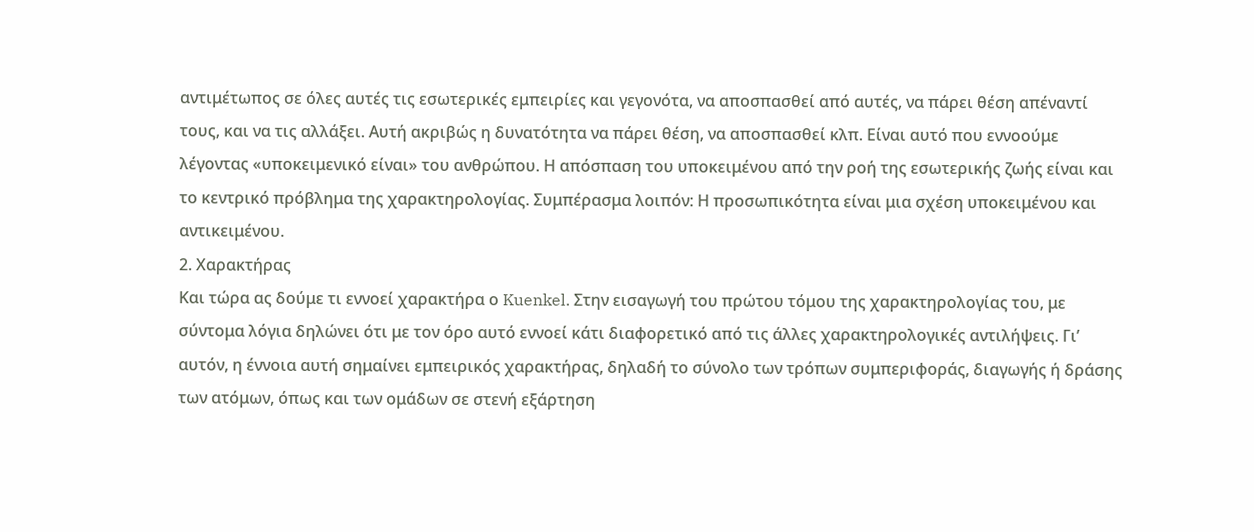αντιμέτωπος σε όλες αυτές τις εσωτερικές εμπειρίες και γεγονότα, να αποσπασθεί από αυτές, να πάρει θέση απέναντί τους, και να τις αλλάξει. Αυτή ακριβώς η δυνατότητα να πάρει θέση, να αποσπασθεί κλπ. Είναι αυτό που εννοούμε λέγοντας «υποκειμενικό είναι» του ανθρώπου. Η απόσπαση του υποκειμένου από την ροή της εσωτερικής ζωής είναι και το κεντρικό πρόβλημα της χαρακτηρολογίας. Συμπέρασμα λοιπόν: Η προσωπικότητα είναι μια σχέση υποκειμένου και αντικειμένου.
2. Χαρακτήρας
Και τώρα ας δούμε τι εννοεί χαρακτήρα ο Kuenkel. Στην εισαγωγή του πρώτου τόμου της χαρακτηρολογίας του, με σύντομα λόγια δηλώνει ότι με τον όρο αυτό εννοεί κάτι διαφορετικό από τις άλλες χαρακτηρολογικές αντιλήψεις. Γι’ αυτόν, η έννοια αυτή σημαίνει εμπειρικός χαρακτήρας, δηλαδή το σύνολο των τρόπων συμπεριφοράς, διαγωγής ή δράσης των ατόμων, όπως και των ομάδων σε στενή εξάρτηση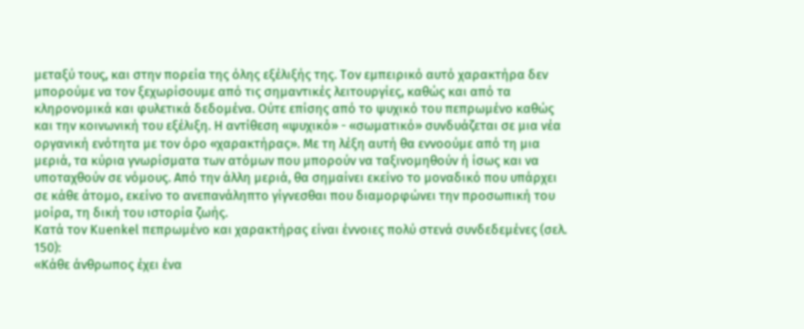μεταξύ τους, και στην πορεία της όλης εξέλιξής της. Τον εμπειρικό αυτό χαρακτήρα δεν μπορούμε να τον ξεχωρίσουμε από τις σημαντικές λειτουργίες, καθώς και από τα κληρονομικά και φυλετικά δεδομένα. Ούτε επίσης από το ψυχικό του πεπρωμένο καθώς και την κοινωνική του εξέλιξη. Η αντίθεση «ψυχικό» - «σωματικό» συνδυάζεται σε μια νέα οργανική ενότητα με τον όρο «χαρακτήρας». Με τη λέξη αυτή θα εννοούμε από τη μια μεριά, τα κύρια γνωρίσματα των ατόμων που μπορούν να ταξινομηθούν ή ίσως και να υποταχθούν σε νόμους. Από την άλλη μεριά, θα σημαίνει εκείνο το μοναδικό που υπάρχει σε κάθε άτομο, εκείνο το ανεπανάληπτο γίγνεσθαι που διαμορφώνει την προσωπική του μοίρα, τη δική του ιστορία ζωής.
Κατά τον Kuenkel πεπρωμένο και χαρακτήρας είναι έννοιες πολύ στενά συνδεδεμένες (σελ. 150):
«Κάθε άνθρωπος έχει ένα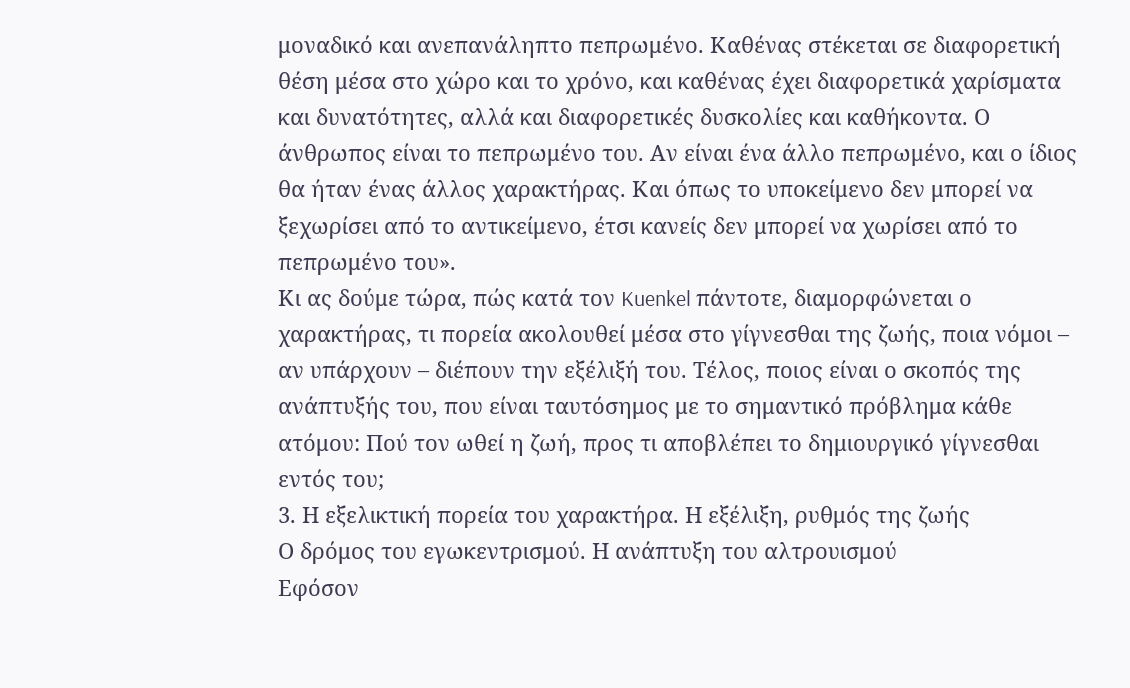μοναδικό και ανεπανάληπτο πεπρωμένο. Καθένας στέκεται σε διαφορετική θέση μέσα στο χώρο και το χρόνο, και καθένας έχει διαφορετικά χαρίσματα και δυνατότητες, αλλά και διαφορετικές δυσκολίες και καθήκοντα. Ο άνθρωπος είναι το πεπρωμένο του. Αν είναι ένα άλλο πεπρωμένο, και ο ίδιος θα ήταν ένας άλλος χαρακτήρας. Και όπως το υποκείμενο δεν μπορεί να ξεχωρίσει από το αντικείμενο, έτσι κανείς δεν μπορεί να χωρίσει από το πεπρωμένο του».
Κι ας δούμε τώρα, πώς κατά τον Kuenkel πάντοτε, διαμορφώνεται ο χαρακτήρας, τι πορεία ακολουθεί μέσα στο γίγνεσθαι της ζωής, ποια νόμοι – αν υπάρχουν – διέπουν την εξέλιξή του. Τέλος, ποιος είναι ο σκοπός της ανάπτυξής του, που είναι ταυτόσημος με το σημαντικό πρόβλημα κάθε ατόμου: Πού τον ωθεί η ζωή, προς τι αποβλέπει το δημιουργικό γίγνεσθαι εντός του;
3. Η εξελικτική πορεία του χαρακτήρα. Η εξέλιξη, ρυθμός της ζωής
Ο δρόμος του εγωκεντρισμού. Η ανάπτυξη του αλτρουισμού
Εφόσον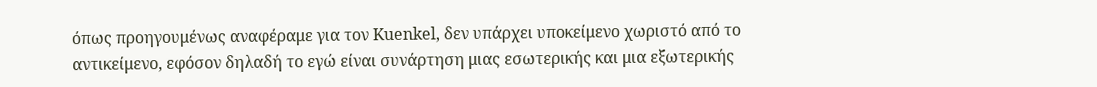όπως προηγουμένως αναφέραμε για τον Kuenkel, δεν υπάρχει υποκείμενο χωριστό από το αντικείμενο, εφόσον δηλαδή το εγώ είναι συνάρτηση μιας εσωτερικής και μια εξωτερικής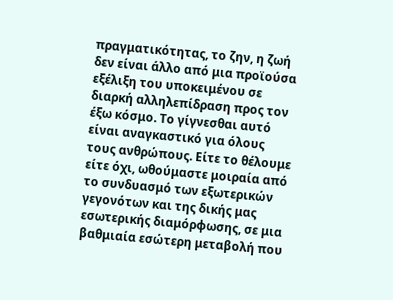πραγματικότητας, το ζην, η ζωή δεν είναι άλλο από μια προϊούσα εξέλιξη του υποκειμένου σε διαρκή αλληλεπίδραση προς τον έξω κόσμο. Το γίγνεσθαι αυτό είναι αναγκαστικό για όλους τους ανθρώπους. Είτε το θέλουμε είτε όχι, ωθούμαστε μοιραία από το συνδυασμό των εξωτερικών γεγονότων και της δικής μας εσωτερικής διαμόρφωσης, σε μια βαθμιαία εσώτερη μεταβολή που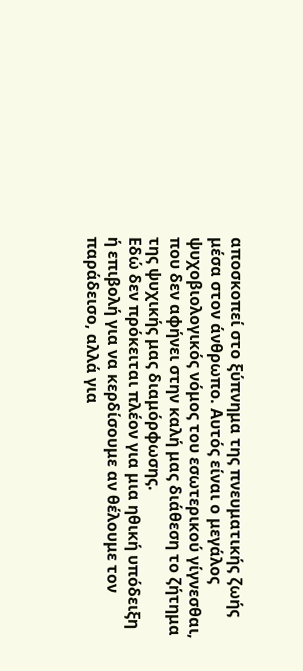αποσκοπεί στο ξύπνημα της πνευματικής ζωής μέσα στον άνθρωπο. Αυτός είναι ο μεγάλος ψυχοβιολογικός νόμος του εσωτερικού γίγνεσθαι, που δεν αφήνει στην καλή μας διάθεση το ζήτημα της ψυχικής μας διαμόρφωσης.
Εδώ δεν πρόκειται πλέον για μια ηθική υπόδειξη ή επιβολή για να κερδίσουμε αν θέλουμε τον παράδεισο, αλλά για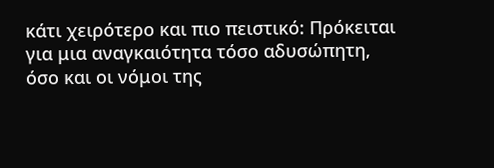κάτι χειρότερο και πιο πειστικό: Πρόκειται για μια αναγκαιότητα τόσο αδυσώπητη, όσο και οι νόμοι της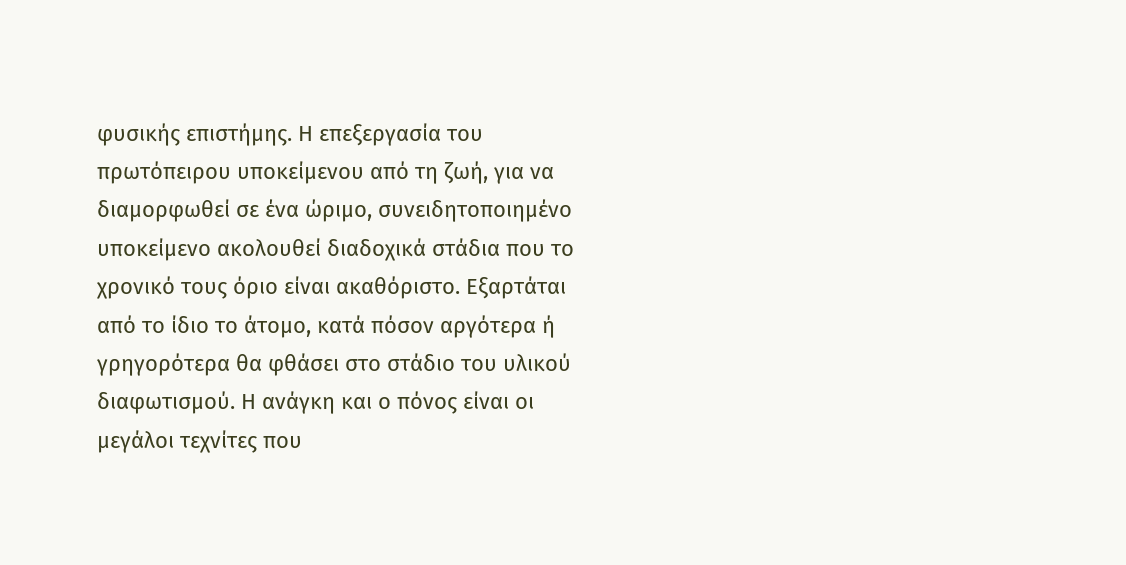φυσικής επιστήμης. Η επεξεργασία του πρωτόπειρου υποκείμενου από τη ζωή, για να διαμορφωθεί σε ένα ώριμο, συνειδητοποιημένο υποκείμενο ακολουθεί διαδοχικά στάδια που το χρονικό τους όριο είναι ακαθόριστο. Εξαρτάται από το ίδιο το άτομο, κατά πόσον αργότερα ή γρηγορότερα θα φθάσει στο στάδιο του υλικού διαφωτισμού. Η ανάγκη και ο πόνος είναι οι μεγάλοι τεχνίτες που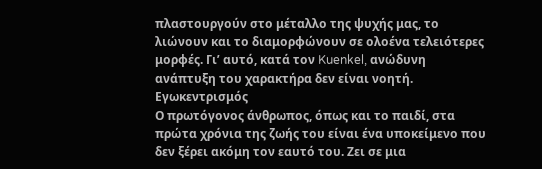πλαστουργούν στο μέταλλο της ψυχής μας, το λιώνουν και το διαμορφώνουν σε ολοένα τελειότερες μορφές. Γι’ αυτό, κατά τον Kuenkel, ανώδυνη ανάπτυξη του χαρακτήρα δεν είναι νοητή.
Εγωκεντρισμός
Ο πρωτόγονος άνθρωπος, όπως και το παιδί, στα πρώτα χρόνια της ζωής του είναι ένα υποκείμενο που δεν ξέρει ακόμη τον εαυτό του. Ζει σε μια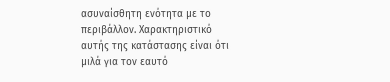ασυναίσθητη ενότητα με το περιβάλλον. Χαρακτηριστικό αυτής της κατάστασης είναι ότι μιλά για τον εαυτό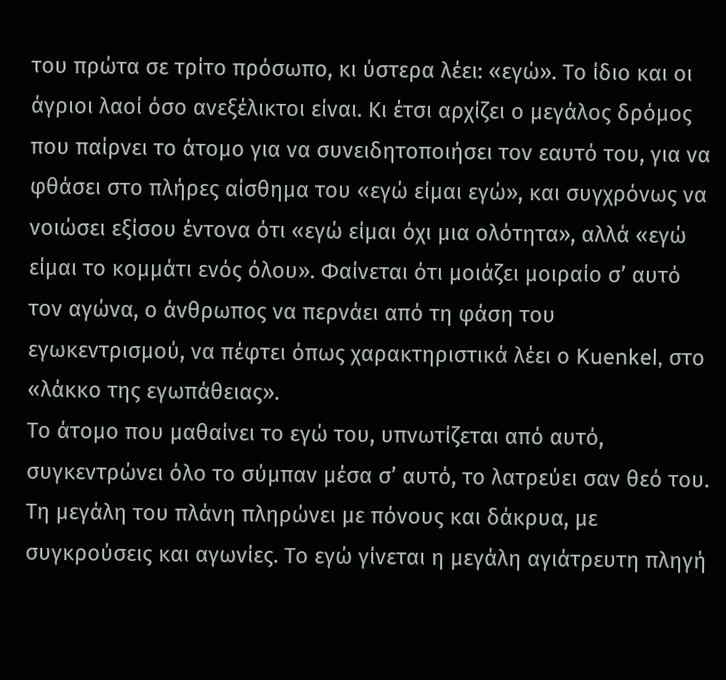του πρώτα σε τρίτο πρόσωπο, κι ύστερα λέει: «εγώ». Το ίδιο και οι άγριοι λαοί όσο ανεξέλικτοι είναι. Κι έτσι αρχίζει ο μεγάλος δρόμος που παίρνει το άτομο για να συνειδητοποιήσει τον εαυτό του, για να φθάσει στο πλήρες αίσθημα του «εγώ είμαι εγώ», και συγχρόνως να νοιώσει εξίσου έντονα ότι «εγώ είμαι όχι μια ολότητα», αλλά «εγώ είμαι το κομμάτι ενός όλου». Φαίνεται ότι μοιάζει μοιραίο σ’ αυτό τον αγώνα, ο άνθρωπος να περνάει από τη φάση του εγωκεντρισμού, να πέφτει όπως χαρακτηριστικά λέει ο Kuenkel, στο «λάκκο της εγωπάθειας».
Το άτομο που μαθαίνει το εγώ του, υπνωτίζεται από αυτό, συγκεντρώνει όλο το σύμπαν μέσα σ’ αυτό, το λατρεύει σαν θεό του. Τη μεγάλη του πλάνη πληρώνει με πόνους και δάκρυα, με συγκρούσεις και αγωνίες. Το εγώ γίνεται η μεγάλη αγιάτρευτη πληγή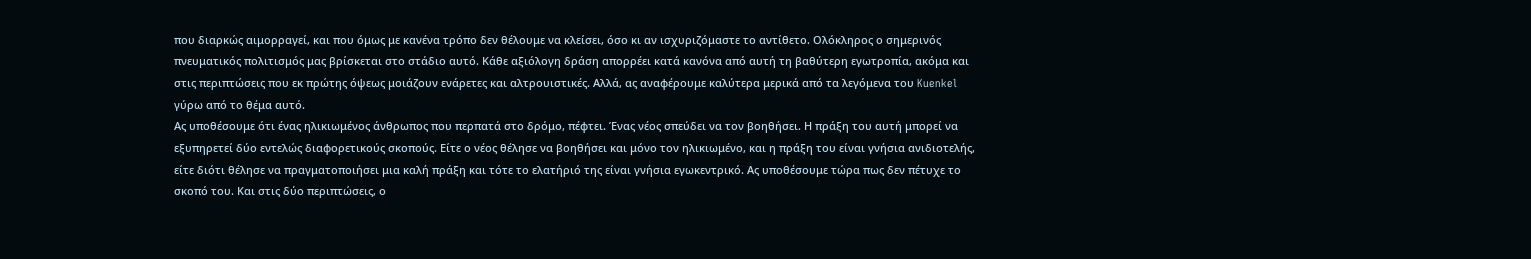που διαρκώς αιμορραγεί, και που όμως με κανένα τρόπο δεν θέλουμε να κλείσει, όσο κι αν ισχυριζόμαστε το αντίθετο. Ολόκληρος ο σημερινός πνευματικός πολιτισμός μας βρίσκεται στο στάδιο αυτό. Κάθε αξιόλογη δράση απορρέει κατά κανόνα από αυτή τη βαθύτερη εγωτροπία, ακόμα και στις περιπτώσεις που εκ πρώτης όψεως μοιάζουν ενάρετες και αλτρουιστικές. Αλλά, ας αναφέρουμε καλύτερα μερικά από τα λεγόμενα του Kuenkel γύρω από το θέμα αυτό.
Ας υποθέσουμε ότι ένας ηλικιωμένος άνθρωπος που περπατά στο δρόμο, πέφτει. Ένας νέος σπεύδει να τον βοηθήσει. Η πράξη του αυτή μπορεί να εξυπηρετεί δύο εντελώς διαφορετικούς σκοπούς. Είτε ο νέος θέλησε να βοηθήσει και μόνο τον ηλικιωμένο, και η πράξη του είναι γνήσια ανιδιοτελής, είτε διότι θέλησε να πραγματοποιήσει μια καλή πράξη και τότε το ελατήριό της είναι γνήσια εγωκεντρικό. Ας υποθέσουμε τώρα πως δεν πέτυχε το σκοπό του. Και στις δύο περιπτώσεις, ο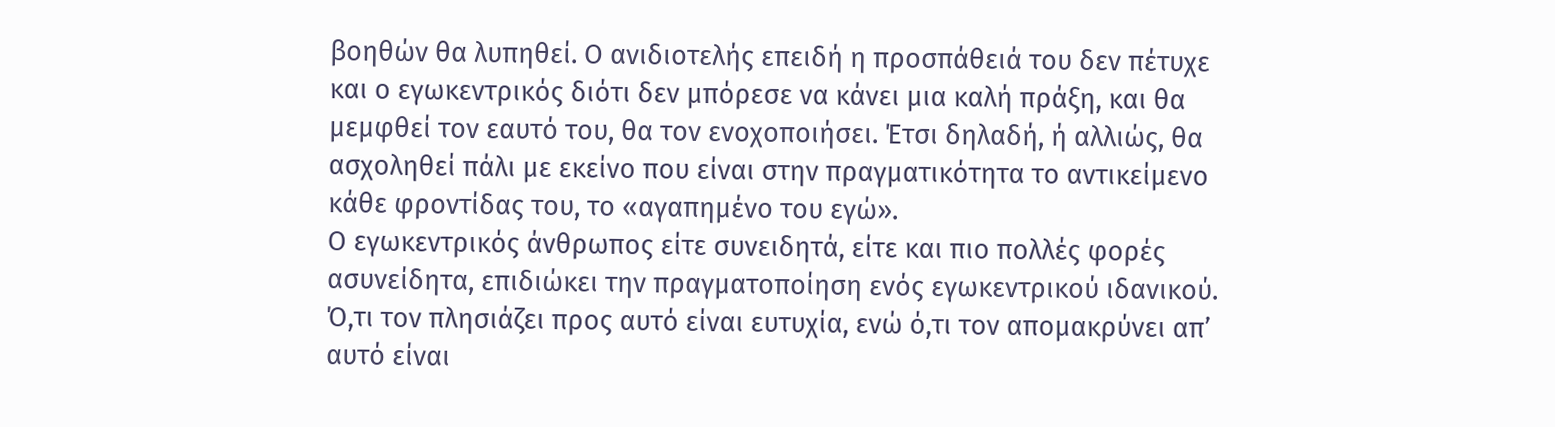βοηθών θα λυπηθεί. Ο ανιδιοτελής επειδή η προσπάθειά του δεν πέτυχε και ο εγωκεντρικός διότι δεν μπόρεσε να κάνει μια καλή πράξη, και θα μεμφθεί τον εαυτό του, θα τον ενοχοποιήσει. Έτσι δηλαδή, ή αλλιώς, θα ασχοληθεί πάλι με εκείνο που είναι στην πραγματικότητα το αντικείμενο κάθε φροντίδας του, το «αγαπημένο του εγώ».
Ο εγωκεντρικός άνθρωπος είτε συνειδητά, είτε και πιο πολλές φορές ασυνείδητα, επιδιώκει την πραγματοποίηση ενός εγωκεντρικού ιδανικού. Ό,τι τον πλησιάζει προς αυτό είναι ευτυχία, ενώ ό,τι τον απομακρύνει απ’ αυτό είναι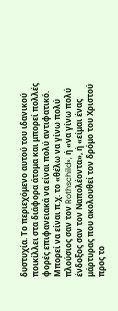δυστυχία. Το περιεχόμενο αυτού του ιδανικού ποικίλλει στα διάφορα άτομα και μπορεί πολλές φορές επιφανειακά να είναι πολύ αντιφατικό. Μπορεί να είναι π.χ. το «θέλω να γίνω πολύ πλούσιος σαν τον Rothschild», ή «να γίνω πολύ ένδοξος σαν τον Ναπολέοντα», ή «είμαι ένας μάρτυρας που ακολουθεί τον δρόμο του Χριστού προς το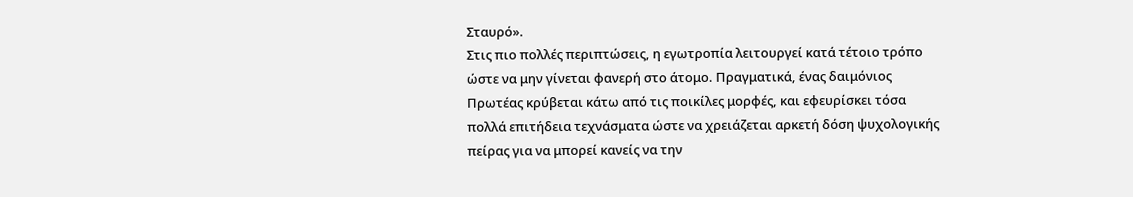Σταυρό».
Στις πιο πολλές περιπτώσεις, η εγωτροπία λειτουργεί κατά τέτοιο τρόπο ώστε να μην γίνεται φανερή στο άτομο. Πραγματικά, ένας δαιμόνιος Πρωτέας κρύβεται κάτω από τις ποικίλες μορφές, και εφευρίσκει τόσα πολλά επιτήδεια τεχνάσματα ώστε να χρειάζεται αρκετή δόση ψυχολογικής πείρας για να μπορεί κανείς να την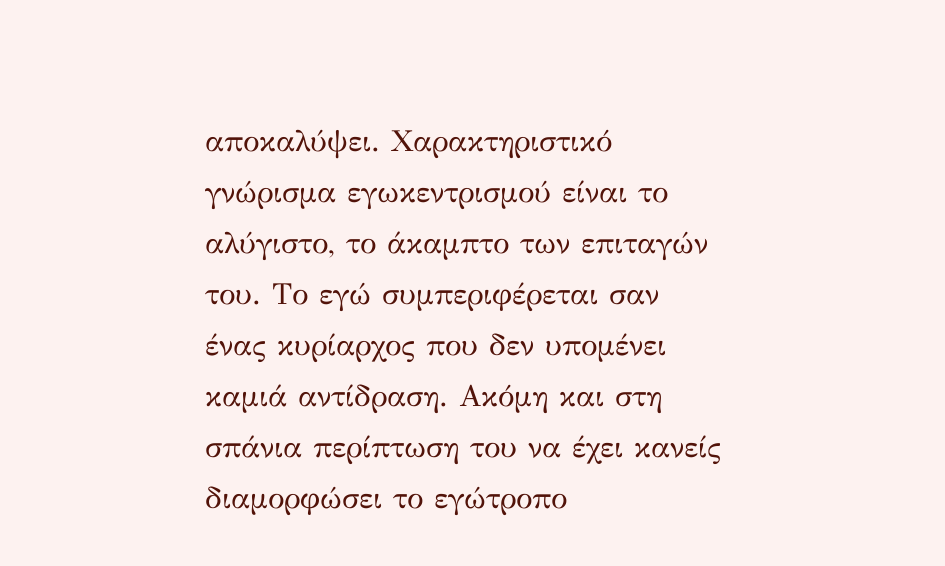αποκαλύψει. Χαρακτηριστικό γνώρισμα εγωκεντρισμού είναι το αλύγιστο, το άκαμπτο των επιταγών του. Το εγώ συμπεριφέρεται σαν ένας κυρίαρχος που δεν υπομένει καμιά αντίδραση. Ακόμη και στη σπάνια περίπτωση του να έχει κανείς διαμορφώσει το εγώτροπο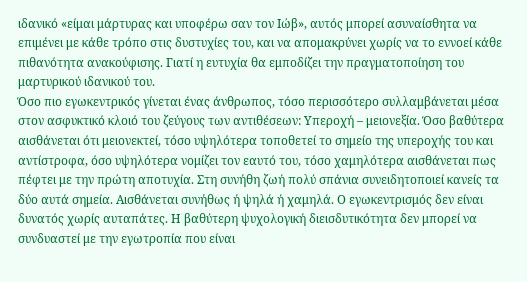ιδανικό «είμαι μάρτυρας και υποφέρω σαν τον Ιώβ», αυτός μπορεί ασυναίσθητα να επιμένει με κάθε τρόπο στις δυστυχίες του, και να απομακρύνει χωρίς να το εννοεί κάθε πιθανότητα ανακούφισης. Γιατί η ευτυχία θα εμποδίζει την πραγματοποίηση του μαρτυρικού ιδανικού του.
Όσο πιο εγωκεντρικός γίνεται ένας άνθρωπος, τόσο περισσότερο συλλαμβάνεται μέσα στον ασφυκτικό κλοιό του ζεύγους των αντιθέσεων: Υπεροχή – μειονεξία. Όσο βαθύτερα αισθάνεται ότι μειονεκτεί, τόσο υψηλότερα τοποθετεί το σημείο της υπεροχής του και αντίστροφα, όσο υψηλότερα νομίζει τον εαυτό του, τόσο χαμηλότερα αισθάνεται πως πέφτει με την πρώτη αποτυχία. Στη συνήθη ζωή πολύ σπάνια συνειδητοποιεί κανείς τα δύο αυτά σημεία. Αισθάνεται συνήθως ή ψηλά ή χαμηλά. Ο εγωκεντρισμός δεν είναι δυνατός χωρίς αυταπάτες. Η βαθύτερη ψυχολογική διεισδυτικότητα δεν μπορεί να συνδυαστεί με την εγωτροπία που είναι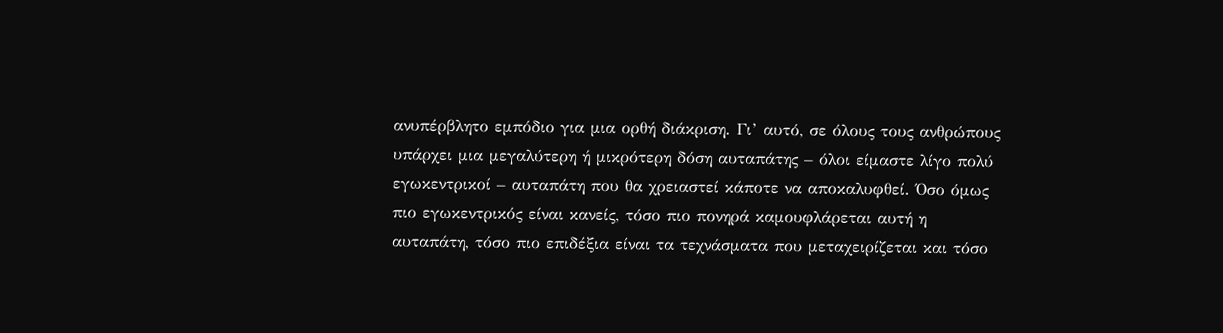ανυπέρβλητο εμπόδιο για μια ορθή διάκριση. Γι’ αυτό, σε όλους τους ανθρώπους υπάρχει μια μεγαλύτερη ή μικρότερη δόση αυταπάτης – όλοι είμαστε λίγο πολύ εγωκεντρικοί – αυταπάτη που θα χρειαστεί κάποτε να αποκαλυφθεί. Όσο όμως πιο εγωκεντρικός είναι κανείς, τόσο πιο πονηρά καμουφλάρεται αυτή η αυταπάτη, τόσο πιο επιδέξια είναι τα τεχνάσματα που μεταχειρίζεται και τόσο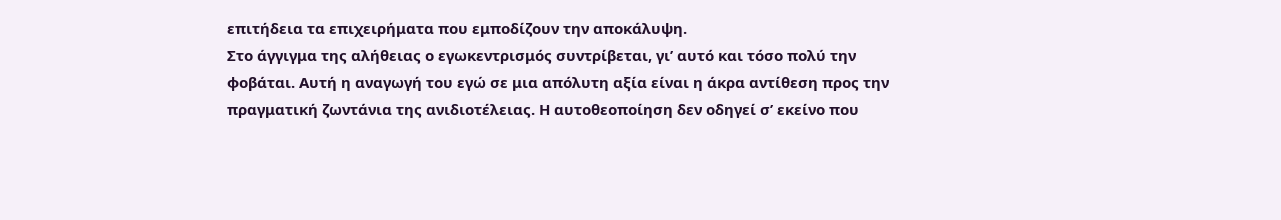επιτήδεια τα επιχειρήματα που εμποδίζουν την αποκάλυψη.
Στο άγγιγμα της αλήθειας ο εγωκεντρισμός συντρίβεται, γι’ αυτό και τόσο πολύ την φοβάται. Αυτή η αναγωγή του εγώ σε μια απόλυτη αξία είναι η άκρα αντίθεση προς την πραγματική ζωντάνια της ανιδιοτέλειας. Η αυτοθεοποίηση δεν οδηγεί σ’ εκείνο που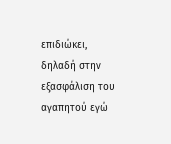επιδιώκει, δηλαδή στην εξασφάλιση του αγαπητού εγώ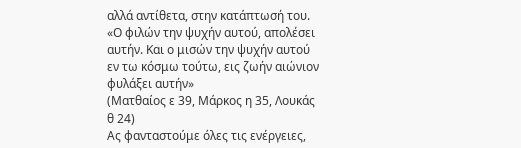αλλά αντίθετα, στην κατάπτωσή του.
«Ο φιλών την ψυχήν αυτού, απολέσει αυτήν. Και ο μισών την ψυχήν αυτού εν τω κόσμω τούτω, εις ζωήν αιώνιον φυλάξει αυτήν»
(Ματθαίος ε 39, Μάρκος η 35, Λουκάς θ 24)
Ας φανταστούμε όλες τις ενέργειες,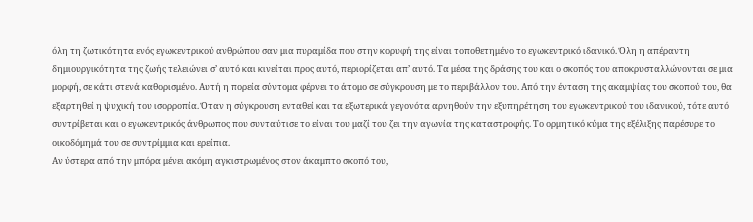όλη τη ζωτικότητα ενός εγωκεντρικού ανθρώπου σαν μια πυραμίδα που στην κορυφή της είναι τοποθετημένο το εγωκεντρικό ιδανικό. Όλη η απέραντη δημιουργικότητα της ζωής τελειώνει σ’ αυτό και κινείται προς αυτό, περιορίζεται απ’ αυτό. Τα μέσα της δράσης του και ο σκοπός του αποκρυσταλλώνονται σε μια μορφή, σε κάτι στενά καθορισμένο. Αυτή η πορεία σύντομα φέρνει το άτομο σε σύγκρουση με το περιβάλλον του. Από την ένταση της ακαμψίας του σκοπού του, θα εξαρτηθεί η ψυχική του ισορροπία. Όταν η σύγκρουση ενταθεί και τα εξωτερικά γεγονότα αρνηθούν την εξυπηρέτηση του εγωκεντρικού του ιδανικού, τότε αυτό συντρίβεται και ο εγωκεντρικός άνθρωπος που συνταύτισε το είναι του μαζί του ζει την αγωνία της καταστροφής. Το ορμητικό κύμα της εξέλιξης παρέσυρε το οικοδόμημά του σε συντρίμμια και ερείπια.
Αν ύστερα από την μπόρα μένει ακόμη αγκιστρωμένος στον άκαμπτο σκοπό του,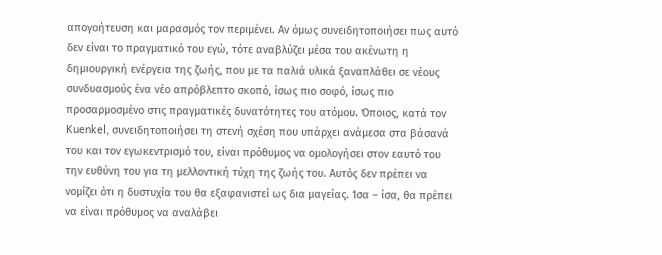απογοήτευση και μαρασμός τον περιμένει. Αν όμως συνειδητοποιήσει πως αυτό δεν είναι το πραγματικό του εγώ, τότε αναβλύζει μέσα του ακένωτη η δημιουργική ενέργεια της ζωής, που με τα παλιά υλικά ξαναπλάθει σε νέους συνδυασμούς ένα νέο απρόβλεπτο σκοπό, ίσως πιο σοφό, ίσως πιο προσαρμοσμένο στις πραγματικές δυνατότητες του ατόμου. Όποιος, κατά τον Kuenkel, συνειδητοποιήσει τη στενή σχέση που υπάρχει ανάμεσα στα βάσανά του και τον εγωκεντρισμό του, είναι πρόθυμος να ομολογήσει στον εαυτό του την ευθύνη του για τη μελλοντική τύχη της ζωής του. Αυτός δεν πρέπει να νομίζει ότι η δυστυχία του θα εξαφανιστεί ως δια μαγείας. Ίσα – ίσα, θα πρέπει να είναι πρόθυμος να αναλάβει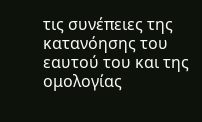τις συνέπειες της κατανόησης του εαυτού του και της ομολογίας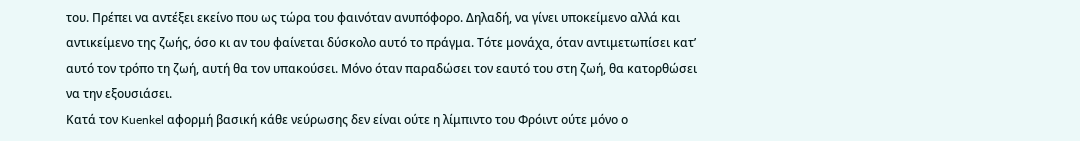του. Πρέπει να αντέξει εκείνο που ως τώρα του φαινόταν ανυπόφορο. Δηλαδή, να γίνει υποκείμενο αλλά και αντικείμενο της ζωής, όσο κι αν του φαίνεται δύσκολο αυτό το πράγμα. Τότε μονάχα, όταν αντιμετωπίσει κατ’ αυτό τον τρόπο τη ζωή, αυτή θα τον υπακούσει. Μόνο όταν παραδώσει τον εαυτό του στη ζωή, θα κατορθώσει να την εξουσιάσει.
Κατά τον Kuenkel αφορμή βασική κάθε νεύρωσης δεν είναι ούτε η λίμπιντο του Φρόιντ ούτε μόνο ο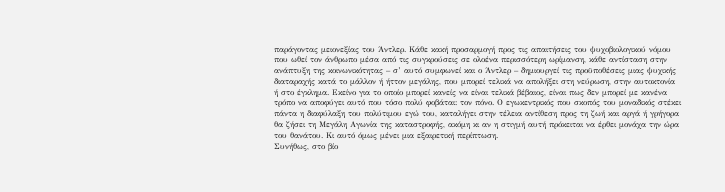παράγοντας μειονεξίας του Άντλερ. Κάθε κακή προσαρμογή προς τις απαιτήσεις του ψυχοβιολογικού νόμου που ωθεί τον άνθρωπο μέσα από τις συγκρούσεις σε ολοένα περισσότερη ωρίμανση, κάθε αντίσταση στην ανάπτυξη της κοινωνικότητας – σ’ αυτό συμφωνεί και ο Άντλερ – δημιουργεί τις προϋποθέσεις μιας ψυχικής διαταραχής κατά το μάλλον ή ήττον μεγάλης, που μπορεί τελικά να απολήξει στη νεύρωση, στην αυτοκτονία ή στο έγκλημα. Εκείνο για το οποίο μπορεί κανείς να είναι τελικά βέβαιος, είναι πως δεν μπορεί με κανένα τρόπο να αποφύγει αυτό που τόσο πολύ φοβάται: τον πόνο. Ο εγωκεντρικός που σκοπός του μοναδικός στέκει πάντα η διαφύλαξη του πολύτιμου εγώ του, καταλήγει στην τέλεια αντίθεση προς τη ζωή και αργά ή γρήγορα θα ζήσει τη Μεγάλη Αγωνία της καταστροφής, ακόμη κι αν η στιγμή αυτή πρόκειται να έρθει μονάχα την ώρα του θανάτου. Κι αυτό όμως μένει μια εξαιρετική περίπτωση.
Συνήθως, στο βίο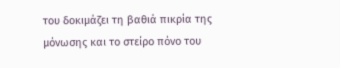του δοκιμάζει τη βαθιά πικρία της μόνωσης και το στείρο πόνο του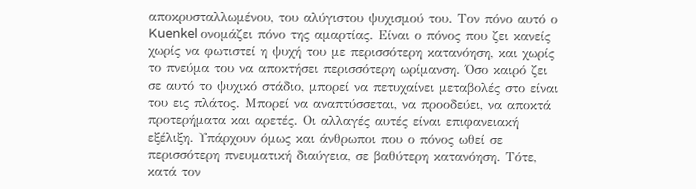αποκρυσταλλωμένου, του αλύγιστου ψυχισμού του. Τον πόνο αυτό ο Kuenkel ονομάζει πόνο της αμαρτίας. Είναι ο πόνος που ζει κανείς χωρίς να φωτιστεί η ψυχή του με περισσότερη κατανόηση, και χωρίς το πνεύμα του να αποκτήσει περισσότερη ωρίμανση. Όσο καιρό ζει σε αυτό το ψυχικό στάδιο, μπορεί να πετυχαίνει μεταβολές στο είναι του εις πλάτος. Μπορεί να αναπτύσσεται, να προοδεύει, να αποκτά προτερήματα και αρετές. Οι αλλαγές αυτές είναι επιφανειακή εξέλιξη. Υπάρχουν όμως και άνθρωποι που ο πόνος ωθεί σε περισσότερη πνευματική διαύγεια, σε βαθύτερη κατανόηση. Τότε, κατά τον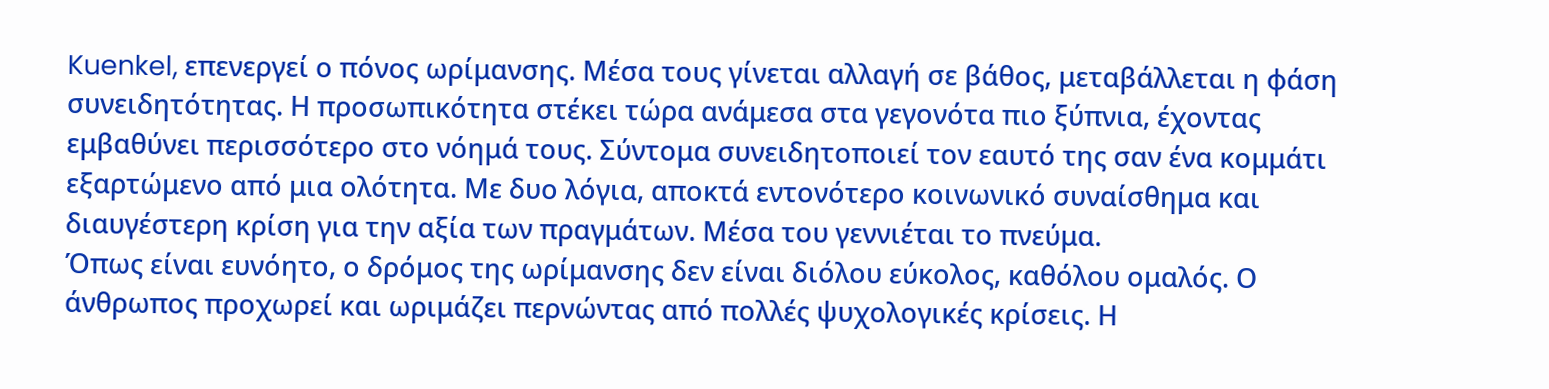Kuenkel, επενεργεί ο πόνος ωρίμανσης. Μέσα τους γίνεται αλλαγή σε βάθος, μεταβάλλεται η φάση συνειδητότητας. Η προσωπικότητα στέκει τώρα ανάμεσα στα γεγονότα πιο ξύπνια, έχοντας εμβαθύνει περισσότερο στο νόημά τους. Σύντομα συνειδητοποιεί τον εαυτό της σαν ένα κομμάτι εξαρτώμενο από μια ολότητα. Με δυο λόγια, αποκτά εντονότερο κοινωνικό συναίσθημα και διαυγέστερη κρίση για την αξία των πραγμάτων. Μέσα του γεννιέται το πνεύμα.
Όπως είναι ευνόητο, ο δρόμος της ωρίμανσης δεν είναι διόλου εύκολος, καθόλου ομαλός. Ο άνθρωπος προχωρεί και ωριμάζει περνώντας από πολλές ψυχολογικές κρίσεις. Η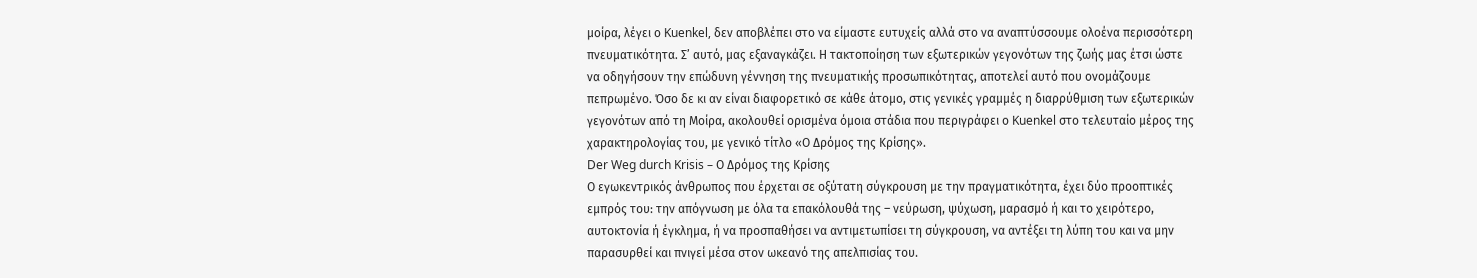μοίρα, λέγει ο Kuenkel, δεν αποβλέπει στο να είμαστε ευτυχείς αλλά στο να αναπτύσσουμε ολοένα περισσότερη πνευματικότητα. Σ’ αυτό, μας εξαναγκάζει. Η τακτοποίηση των εξωτερικών γεγονότων της ζωής μας έτσι ώστε να οδηγήσουν την επώδυνη γέννηση της πνευματικής προσωπικότητας, αποτελεί αυτό που ονομάζουμε πεπρωμένο. Όσο δε κι αν είναι διαφορετικό σε κάθε άτομο, στις γενικές γραμμές η διαρρύθμιση των εξωτερικών γεγονότων από τη Μοίρα, ακολουθεί ορισμένα όμοια στάδια που περιγράφει ο Kuenkel στο τελευταίο μέρος της χαρακτηρολογίας του, με γενικό τίτλο «Ο Δρόμος της Κρίσης».
Der Weg durch Krisis – Ο Δρόμος της Κρίσης
Ο εγωκεντρικός άνθρωπος που έρχεται σε οξύτατη σύγκρουση με την πραγματικότητα, έχει δύο προοπτικές εμπρός του: την απόγνωση με όλα τα επακόλουθά της – νεύρωση, ψύχωση, μαρασμό ή και το χειρότερο, αυτοκτονία ή έγκλημα, ή να προσπαθήσει να αντιμετωπίσει τη σύγκρουση, να αντέξει τη λύπη του και να μην παρασυρθεί και πνιγεί μέσα στον ωκεανό της απελπισίας του.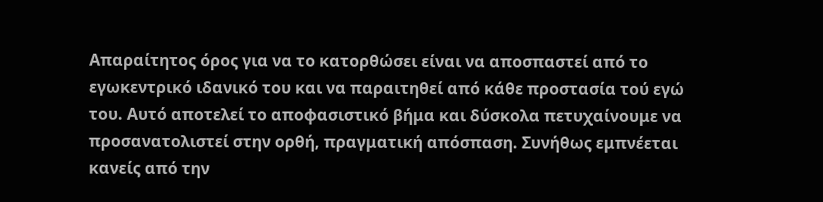Απαραίτητος όρος για να το κατορθώσει είναι να αποσπαστεί από το εγωκεντρικό ιδανικό του και να παραιτηθεί από κάθε προστασία τού εγώ του. Αυτό αποτελεί το αποφασιστικό βήμα και δύσκολα πετυχαίνουμε να προσανατολιστεί στην ορθή, πραγματική απόσπαση. Συνήθως εμπνέεται κανείς από την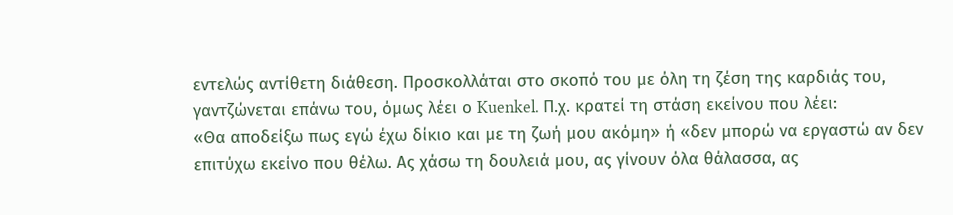εντελώς αντίθετη διάθεση. Προσκολλάται στο σκοπό του με όλη τη ζέση της καρδιάς του, γαντζώνεται επάνω του, όμως λέει ο Kuenkel. Π.χ. κρατεί τη στάση εκείνου που λέει:
«Θα αποδείξω πως εγώ έχω δίκιο και με τη ζωή μου ακόμη» ή «δεν μπορώ να εργαστώ αν δεν επιτύχω εκείνο που θέλω. Ας χάσω τη δουλειά μου, ας γίνουν όλα θάλασσα, ας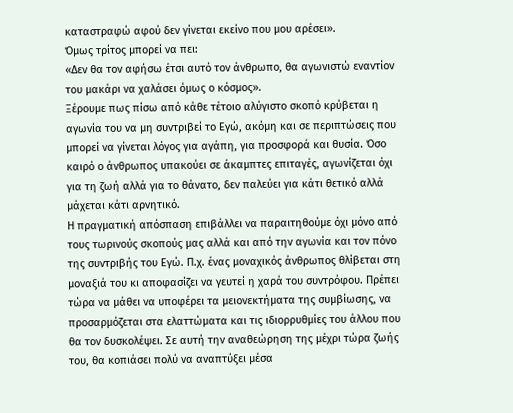καταστραφώ αφού δεν γίνεται εκείνο που μου αρέσει».
Όμως τρίτος μπορεί να πει:
«Δεν θα τον αφήσω έτσι αυτό τον άνθρωπο, θα αγωνιστώ εναντίον του μακάρι να χαλάσει όμως ο κόσμος».
Ξέρουμε πως πίσω από κάθε τέτοιο αλύγιστο σκοπό κρύβεται η αγωνία του να μη συντριβεί το Εγώ, ακόμη και σε περιπτώσεις που μπορεί να γίνεται λόγος για αγάπη, για προσφορά και θυσία. Όσο καιρό ο άνθρωπος υπακούει σε άκαμπτες επιταγές, αγωνίζεται όχι για τη ζωή αλλά για το θάνατο, δεν παλεύει για κάτι θετικό αλλά μάχεται κάτι αρνητικό.
Η πραγματική απόσπαση επιβάλλει να παραιτηθούμε όχι μόνο από τους τωρινούς σκοπούς μας αλλά και από την αγωνία και τον πόνο της συντριβής του Εγώ. Π.χ. ένας μοναχικός άνθρωπος θλίβεται στη μοναξιά του κι αποφασίζει να γευτεί η χαρά του συντρόφου. Πρέπει τώρα να μάθει να υποφέρει τα μειονεκτήματα της συμβίωσης, να προσαρμόζεται στα ελαττώματα και τις ιδιορρυθμίες του άλλου που θα τον δυσκολέψει. Σε αυτή την αναθεώρηση της μέχρι τώρα ζωής του, θα κοπιάσει πολύ να αναπτύξει μέσα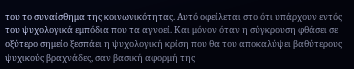του το συναίσθημα της κοινωνικότητας. Αυτό οφείλεται στο ότι υπάρχουν εντός του ψυχολογικά εμπόδια που τα αγνοεί. Και μόνον όταν η σύγκρουση φθάσει σε οξύτερο σημείο ξεσπάει η ψυχολογική κρίση που θα του αποκαλύψει βαθύτερους ψυχικούς βραχνάδες, σαν βασική αφορμή της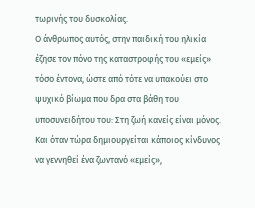τωρινής του δυσκολίας.
Ο άνθρωπος αυτός, στην παιδική του ηλικία έζησε τον πόνο της καταστροφής του «εμείς» τόσο έντονα, ώστε από τότε να υπακούει στο ψυχικό βίωμα που δρα στα βάθη του υποσυνειδήτου του: Στη ζωή κανείς είναι μόνος. Και όταν τώρα δημιουργείται κάποιος κίνδυνος να γεννηθεί ένα ζωντανό «εμείς»,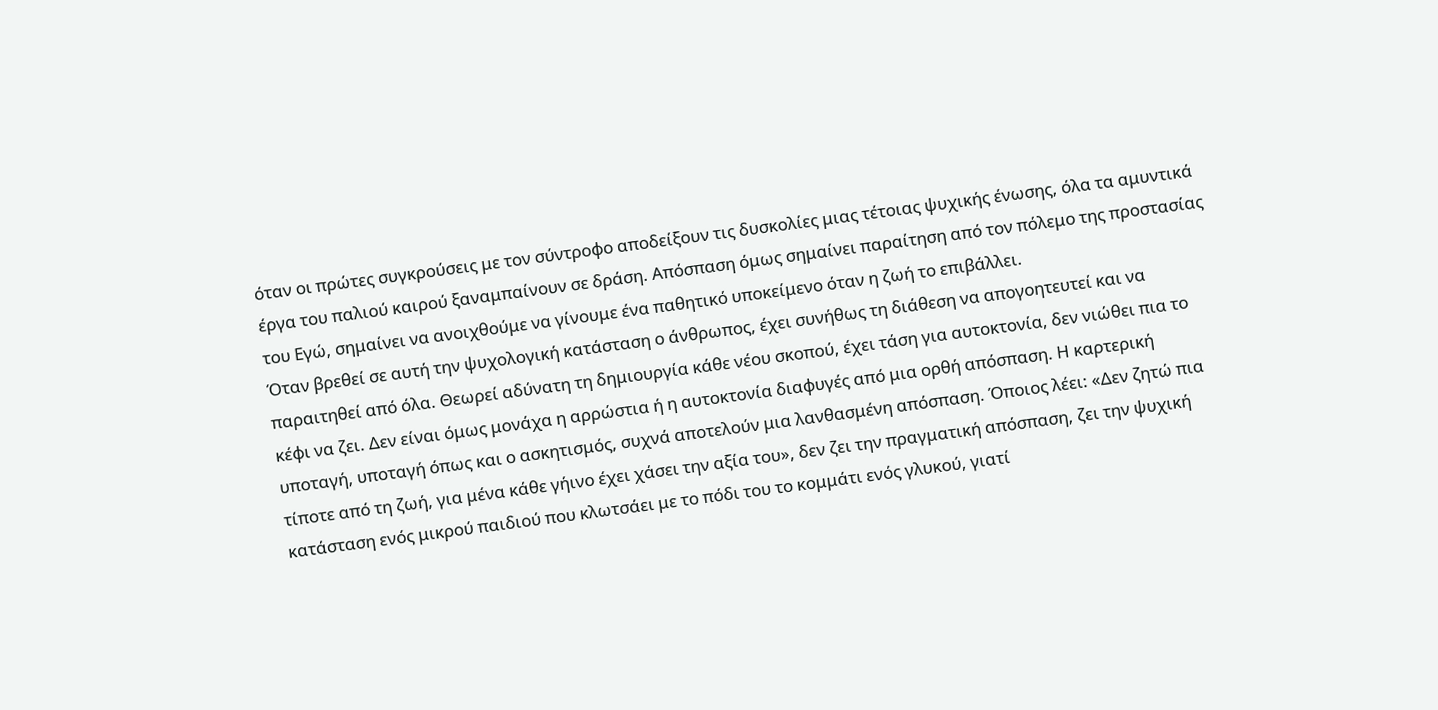όταν οι πρώτες συγκρούσεις με τον σύντροφο αποδείξουν τις δυσκολίες μιας τέτοιας ψυχικής ένωσης, όλα τα αμυντικά έργα του παλιού καιρού ξαναμπαίνουν σε δράση. Απόσπαση όμως σημαίνει παραίτηση από τον πόλεμο της προστασίας του Εγώ, σημαίνει να ανοιχθούμε να γίνουμε ένα παθητικό υποκείμενο όταν η ζωή το επιβάλλει.
Όταν βρεθεί σε αυτή την ψυχολογική κατάσταση ο άνθρωπος, έχει συνήθως τη διάθεση να απογοητευτεί και να παραιτηθεί από όλα. Θεωρεί αδύνατη τη δημιουργία κάθε νέου σκοπού, έχει τάση για αυτοκτονία, δεν νιώθει πια το κέφι να ζει. Δεν είναι όμως μονάχα η αρρώστια ή η αυτοκτονία διαφυγές από μια ορθή απόσπαση. Η καρτερική υποταγή, υποταγή όπως και ο ασκητισμός, συχνά αποτελούν μια λανθασμένη απόσπαση. Όποιος λέει: «Δεν ζητώ πια τίποτε από τη ζωή, για μένα κάθε γήινο έχει χάσει την αξία του», δεν ζει την πραγματική απόσπαση, ζει την ψυχική κατάσταση ενός μικρού παιδιού που κλωτσάει με το πόδι του το κομμάτι ενός γλυκού, γιατί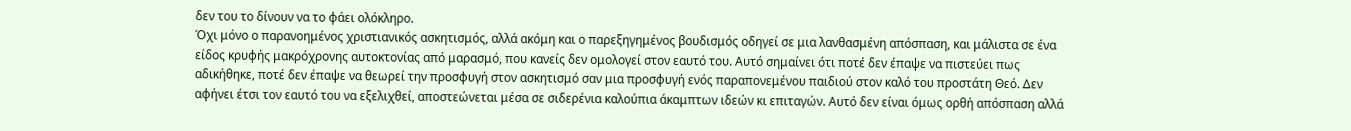δεν του το δίνουν να το φάει ολόκληρο.
Όχι μόνο ο παρανοημένος χριστιανικός ασκητισμός, αλλά ακόμη και ο παρεξηγημένος βουδισμός οδηγεί σε μια λανθασμένη απόσπαση, και μάλιστα σε ένα είδος κρυφής μακρόχρονης αυτοκτονίας από μαρασμό, που κανείς δεν ομολογεί στον εαυτό του. Αυτό σημαίνει ότι ποτέ δεν έπαψε να πιστεύει πως αδικήθηκε, ποτέ δεν έπαψε να θεωρεί την προσφυγή στον ασκητισμό σαν μια προσφυγή ενός παραπονεμένου παιδιού στον καλό του προστάτη Θεό. Δεν αφήνει έτσι τον εαυτό του να εξελιχθεί, αποστεώνεται μέσα σε σιδερένια καλούπια άκαμπτων ιδεών κι επιταγών. Αυτό δεν είναι όμως ορθή απόσπαση αλλά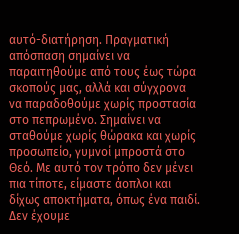αυτό-διατήρηση. Πραγματική απόσπαση σημαίνει να παραιτηθούμε από τους έως τώρα σκοπούς μας, αλλά και σύγχρονα να παραδοθούμε χωρίς προστασία στο πεπρωμένο. Σημαίνει να σταθούμε χωρίς θώρακα και χωρίς προσωπείο, γυμνοί μπροστά στο Θεό. Με αυτό τον τρόπο δεν μένει πια τίποτε, είμαστε άοπλοι και δίχως αποκτήματα, όπως ένα παιδί. Δεν έχουμε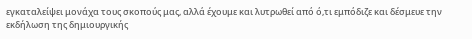εγκαταλείψει μονάχα τους σκοπούς μας, αλλά έχουμε και λυτρωθεί από ό,τι εμπόδιζε και δέσμευε την εκδήλωση της δημιουργικής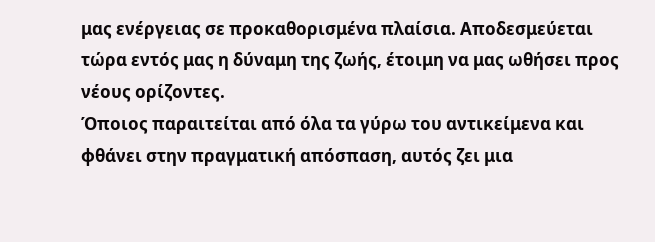μας ενέργειας σε προκαθορισμένα πλαίσια. Αποδεσμεύεται τώρα εντός μας η δύναμη της ζωής, έτοιμη να μας ωθήσει προς νέους ορίζοντες.
Όποιος παραιτείται από όλα τα γύρω του αντικείμενα και φθάνει στην πραγματική απόσπαση, αυτός ζει μια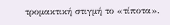τρομακτική στιγμή το «τίποτα».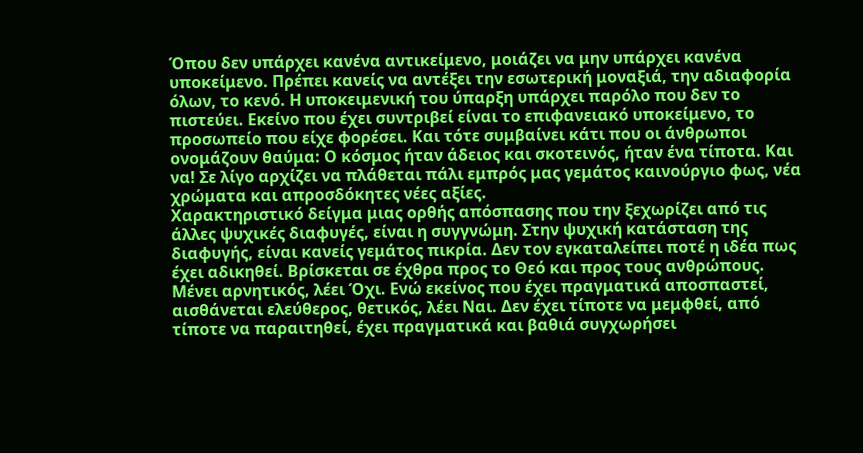Όπου δεν υπάρχει κανένα αντικείμενο, μοιάζει να μην υπάρχει κανένα υποκείμενο. Πρέπει κανείς να αντέξει την εσωτερική μοναξιά, την αδιαφορία όλων, το κενό. Η υποκειμενική του ύπαρξη υπάρχει παρόλο που δεν το πιστεύει. Εκείνο που έχει συντριβεί είναι το επιφανειακό υποκείμενο, το προσωπείο που είχε φορέσει. Και τότε συμβαίνει κάτι που οι άνθρωποι ονομάζουν θαύμα: Ο κόσμος ήταν άδειος και σκοτεινός, ήταν ένα τίποτα. Και να! Σε λίγο αρχίζει να πλάθεται πάλι εμπρός μας γεμάτος καινούργιο φως, νέα χρώματα και απροσδόκητες νέες αξίες.
Χαρακτηριστικό δείγμα μιας ορθής απόσπασης που την ξεχωρίζει από τις άλλες ψυχικές διαφυγές, είναι η συγγνώμη. Στην ψυχική κατάσταση της διαφυγής, είναι κανείς γεμάτος πικρία. Δεν τον εγκαταλείπει ποτέ η ιδέα πως έχει αδικηθεί. Βρίσκεται σε έχθρα προς το Θεό και προς τους ανθρώπους. Μένει αρνητικός, λέει Όχι. Ενώ εκείνος που έχει πραγματικά αποσπαστεί, αισθάνεται ελεύθερος, θετικός, λέει Ναι. Δεν έχει τίποτε να μεμφθεί, από τίποτε να παραιτηθεί, έχει πραγματικά και βαθιά συγχωρήσει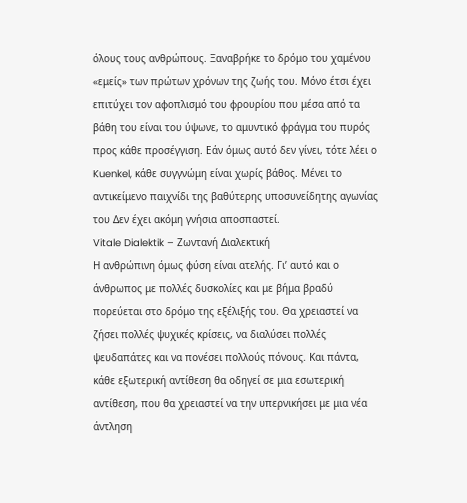όλους τους ανθρώπους. Ξαναβρήκε το δρόμο του χαμένου «εμείς» των πρώτων χρόνων της ζωής του. Μόνο έτσι έχει επιτύχει τον αφοπλισμό του φρουρίου που μέσα από τα βάθη του είναι του ύψωνε, το αμυντικό φράγμα του πυρός προς κάθε προσέγγιση. Εάν όμως αυτό δεν γίνει, τότε λέει ο Kuenkel, κάθε συγγνώμη είναι χωρίς βάθος. Μένει το αντικείμενο παιχνίδι της βαθύτερης υποσυνείδητης αγωνίας του Δεν έχει ακόμη γνήσια αποσπαστεί.
Vitale Dialektik – Ζωντανή Διαλεκτική
Η ανθρώπινη όμως φύση είναι ατελής. Γι’ αυτό και ο άνθρωπος με πολλές δυσκολίες και με βήμα βραδύ πορεύεται στο δρόμο της εξέλιξής του. Θα χρειαστεί να ζήσει πολλές ψυχικές κρίσεις, να διαλύσει πολλές ψευδαπάτες και να πονέσει πολλούς πόνους. Και πάντα, κάθε εξωτερική αντίθεση θα οδηγεί σε μια εσωτερική αντίθεση, που θα χρειαστεί να την υπερνικήσει με μια νέα άντληση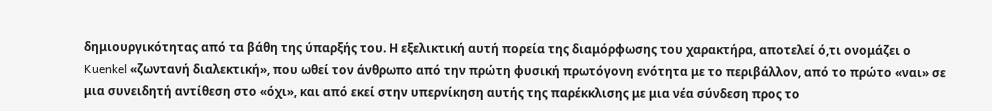δημιουργικότητας από τα βάθη της ύπαρξής του. Η εξελικτική αυτή πορεία της διαμόρφωσης του χαρακτήρα, αποτελεί ό,τι ονομάζει ο Kuenkel «ζωντανή διαλεκτική», που ωθεί τον άνθρωπο από την πρώτη φυσική πρωτόγονη ενότητα με το περιβάλλον, από το πρώτο «ναι» σε μια συνειδητή αντίθεση στο «όχι», και από εκεί στην υπερνίκηση αυτής της παρέκκλισης με μια νέα σύνδεση προς το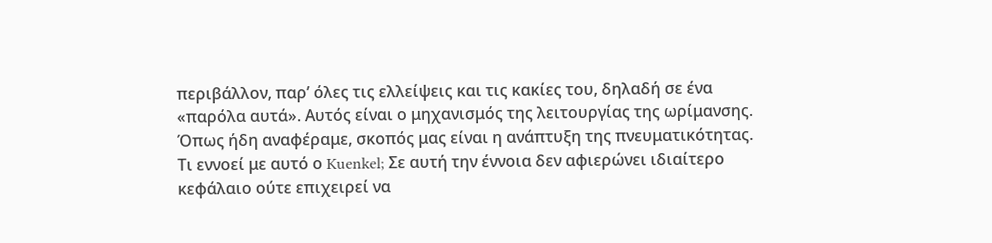περιβάλλον, παρ’ όλες τις ελλείψεις και τις κακίες του, δηλαδή σε ένα «παρόλα αυτά». Αυτός είναι ο μηχανισμός της λειτουργίας της ωρίμανσης.
Όπως ήδη αναφέραμε, σκοπός μας είναι η ανάπτυξη της πνευματικότητας. Τι εννοεί με αυτό ο Kuenkel; Σε αυτή την έννοια δεν αφιερώνει ιδιαίτερο κεφάλαιο ούτε επιχειρεί να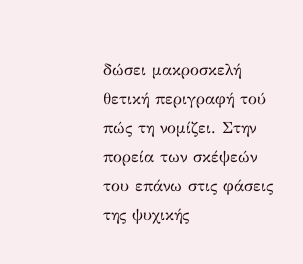δώσει μακροσκελή θετική περιγραφή τού πώς τη νομίζει. Στην πορεία των σκέψεών του επάνω στις φάσεις της ψυχικής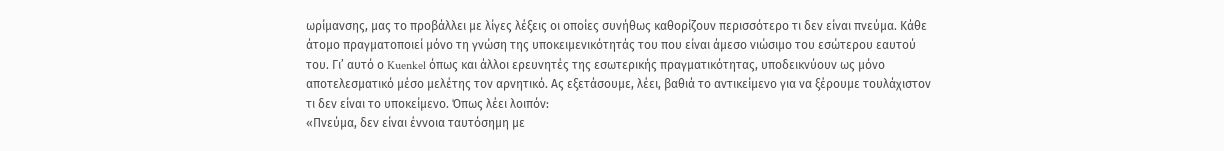ωρίμανσης, μας το προβάλλει με λίγες λέξεις οι οποίες συνήθως καθορίζουν περισσότερο τι δεν είναι πνεύμα. Κάθε άτομο πραγματοποιεί μόνο τη γνώση της υποκειμενικότητάς του που είναι άμεσο νιώσιμο του εσώτερου εαυτού του. Γι’ αυτό ο Kuenkel όπως και άλλοι ερευνητές της εσωτερικής πραγματικότητας, υποδεικνύουν ως μόνο αποτελεσματικό μέσο μελέτης τον αρνητικό. Ας εξετάσουμε, λέει, βαθιά το αντικείμενο για να ξέρουμε τουλάχιστον τι δεν είναι το υποκείμενο. Όπως λέει λοιπόν:
«Πνεύμα, δεν είναι έννοια ταυτόσημη με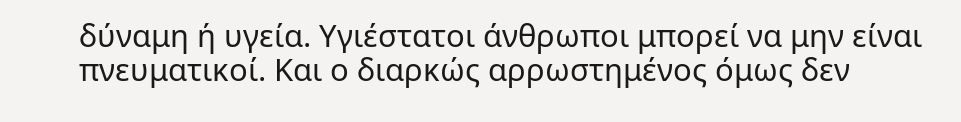δύναμη ή υγεία. Υγιέστατοι άνθρωποι μπορεί να μην είναι πνευματικοί. Και ο διαρκώς αρρωστημένος όμως δεν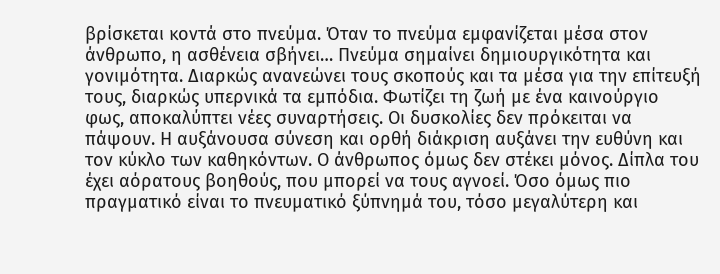βρίσκεται κοντά στο πνεύμα. Όταν το πνεύμα εμφανίζεται μέσα στον άνθρωπο, η ασθένεια σβήνει… Πνεύμα σημαίνει δημιουργικότητα και γονιμότητα. Διαρκώς ανανεώνει τους σκοπούς και τα μέσα για την επίτευξή τους, διαρκώς υπερνικά τα εμπόδια. Φωτίζει τη ζωή με ένα καινούργιο φως, αποκαλύπτει νέες συναρτήσεις. Οι δυσκολίες δεν πρόκειται να πάψουν. Η αυξάνουσα σύνεση και ορθή διάκριση αυξάνει την ευθύνη και τον κύκλο των καθηκόντων. Ο άνθρωπος όμως δεν στέκει μόνος. Δίπλα του έχει αόρατους βοηθούς, που μπορεί να τους αγνοεί. Όσο όμως πιο πραγματικό είναι το πνευματικό ξύπνημά του, τόσο μεγαλύτερη και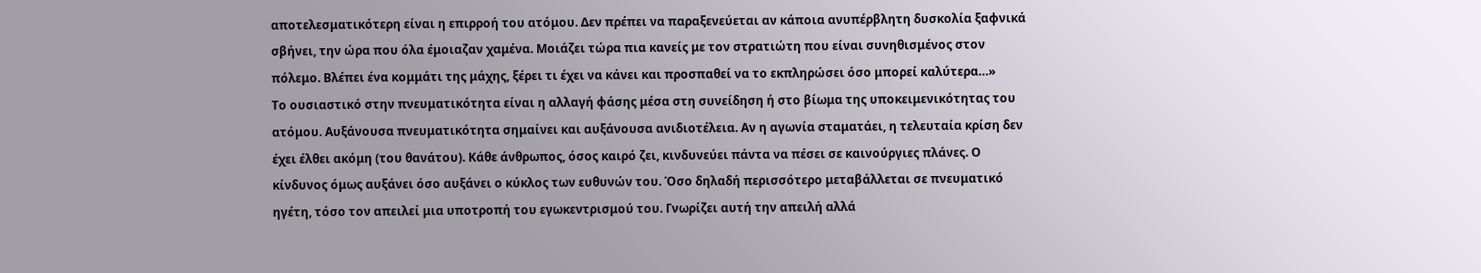αποτελεσματικότερη είναι η επιρροή του ατόμου. Δεν πρέπει να παραξενεύεται αν κάποια ανυπέρβλητη δυσκολία ξαφνικά σβήνει, την ώρα που όλα έμοιαζαν χαμένα. Μοιάζει τώρα πια κανείς με τον στρατιώτη που είναι συνηθισμένος στον πόλεμο. Βλέπει ένα κομμάτι της μάχης, ξέρει τι έχει να κάνει και προσπαθεί να το εκπληρώσει όσο μπορεί καλύτερα…»
Το ουσιαστικό στην πνευματικότητα είναι η αλλαγή φάσης μέσα στη συνείδηση ή στο βίωμα της υποκειμενικότητας του ατόμου. Αυξάνουσα πνευματικότητα σημαίνει και αυξάνουσα ανιδιοτέλεια. Αν η αγωνία σταματάει, η τελευταία κρίση δεν έχει έλθει ακόμη (του θανάτου). Κάθε άνθρωπος, όσος καιρό ζει, κινδυνεύει πάντα να πέσει σε καινούργιες πλάνες. Ο κίνδυνος όμως αυξάνει όσο αυξάνει ο κύκλος των ευθυνών του. Όσο δηλαδή περισσότερο μεταβάλλεται σε πνευματικό ηγέτη, τόσο τον απειλεί μια υποτροπή του εγωκεντρισμού του. Γνωρίζει αυτή την απειλή αλλά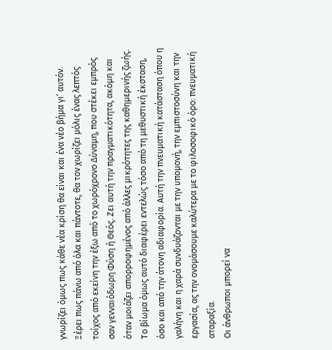γνωρίζει όμως πως κάθε νέα κρίση θα είναι και ένα νέο βήμα γι’ αυτόν. Ξέρει πως πάνω από όλα και πάντοτε, θα τον χωρίζει μόλις ένας λεπτός τοίχος από εκείνη την έξω από το χωρόχρονο Δύναμη, που στέκει εμπρός σαν γενναιόδωρη Φύση ή Θεός. Ζει αυτή την πραγματικότητα, ακόμη και όταν μοιάζει απορροφημένος από άλλες μικρότητες της καθημερινής ζωής. Το βίωμα όμως αυτό διαφέρει εντελώς τόσο από τη μεθυστική έκσταση, όσο και από την άτονη αδιαφορία. Αυτή την πνευματική κατάσταση όπου η γαλήνη και η χαρά συνδυάζονται με την υπομονή, την εμπιστοσύνη και την εργασία, ας την ονομάσουμε καλύτερα με το φιλοσοφικό όρο: πνευματική αταραξία.
Οι άνθρωποι μπορεί να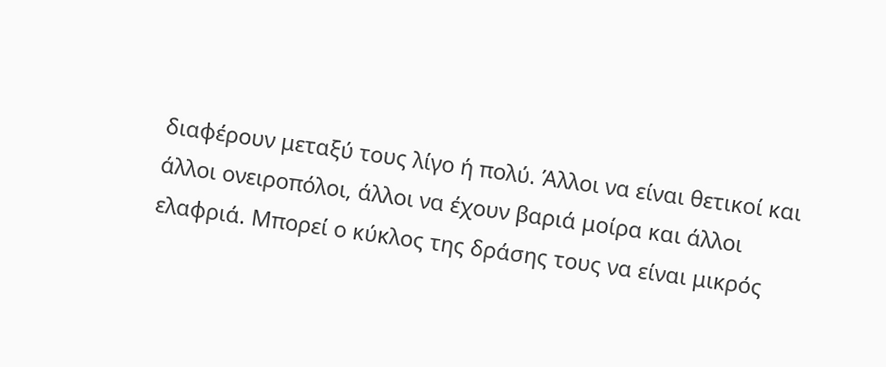διαφέρουν μεταξύ τους λίγο ή πολύ. Άλλοι να είναι θετικοί και άλλοι ονειροπόλοι, άλλοι να έχουν βαριά μοίρα και άλλοι ελαφριά. Μπορεί ο κύκλος της δράσης τους να είναι μικρός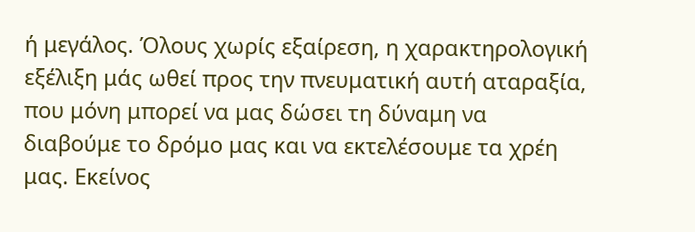ή μεγάλος. Όλους χωρίς εξαίρεση, η χαρακτηρολογική εξέλιξη μάς ωθεί προς την πνευματική αυτή αταραξία, που μόνη μπορεί να μας δώσει τη δύναμη να διαβούμε το δρόμο μας και να εκτελέσουμε τα χρέη μας. Εκείνος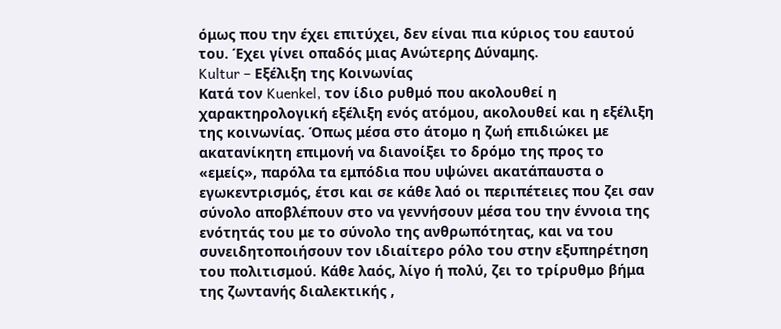όμως που την έχει επιτύχει, δεν είναι πια κύριος του εαυτού του. Έχει γίνει οπαδός μιας Ανώτερης Δύναμης.
Kultur – Εξέλιξη της Κοινωνίας
Κατά τον Kuenkel, τον ίδιο ρυθμό που ακολουθεί η χαρακτηρολογική εξέλιξη ενός ατόμου, ακολουθεί και η εξέλιξη της κοινωνίας. Όπως μέσα στο άτομο η ζωή επιδιώκει με ακατανίκητη επιμονή να διανοίξει το δρόμο της προς το «εμείς», παρόλα τα εμπόδια που υψώνει ακατάπαυστα ο εγωκεντρισμός, έτσι και σε κάθε λαό οι περιπέτειες που ζει σαν σύνολο αποβλέπουν στο να γεννήσουν μέσα του την έννοια της ενότητάς του με το σύνολο της ανθρωπότητας, και να του συνειδητοποιήσουν τον ιδιαίτερο ρόλο του στην εξυπηρέτηση του πολιτισμού. Κάθε λαός, λίγο ή πολύ, ζει το τρίρυθμο βήμα της ζωντανής διαλεκτικής ,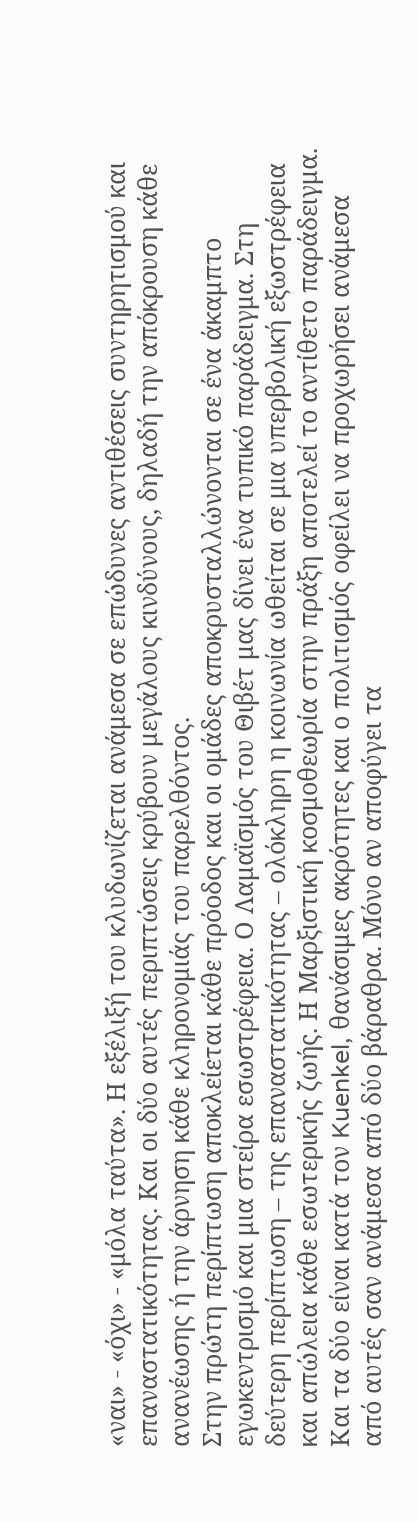«ναι» - «όχι» - «μόλα ταύτα». Η εξέλιξή του κλυδωνίζεται ανάμεσα σε επώδυνες αντιθέσεις συντηρητισμού και επαναστατικότητας. Και οι δύο αυτές περιπτώσεις κρύβουν μεγάλους κινδύνους, δηλαδή την απόκρουση κάθε ανανέωσης ή την άρνηση κάθε κληρονομιάς του παρελθόντος.
Στην πρώτη περίπτωση αποκλείεται κάθε πρόοδος και οι ομάδες αποκρυσταλλώνονται σε ένα άκαμπτο εγωκεντρισμό και μια στείρα εσωστρέφεια. Ο Λαμαϊσμός του Θιβέτ μας δίνει ένα τυπικό παράδειγμα. Στη δεύτερη περίπτωση – της επαναστατικότητας – ολόκληρη η κοινωνία ωθείται σε μια υπερβολική εξωστρέφεια και απώλεια κάθε εσωτερικής ζωής. Η Μαρξιστική κοσμοθεωρία στην πράξη αποτελεί το αντίθετο παράδειγμα. Και τα δύο είναι κατά τον Kuenkel, θανάσιμες ακρότητες και ο πολιτισμός οφείλει να προχωρήσει ανάμεσα από αυτές σαν ανάμεσα από δύο βάραθρα. Μόνο αν αποφύγει τα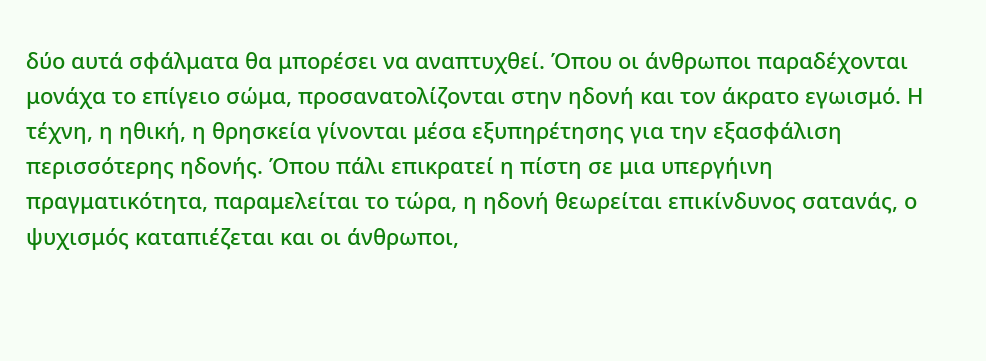δύο αυτά σφάλματα θα μπορέσει να αναπτυχθεί. Όπου οι άνθρωποι παραδέχονται μονάχα το επίγειο σώμα, προσανατολίζονται στην ηδονή και τον άκρατο εγωισμό. Η τέχνη, η ηθική, η θρησκεία γίνονται μέσα εξυπηρέτησης για την εξασφάλιση περισσότερης ηδονής. Όπου πάλι επικρατεί η πίστη σε μια υπεργήινη πραγματικότητα, παραμελείται το τώρα, η ηδονή θεωρείται επικίνδυνος σατανάς, ο ψυχισμός καταπιέζεται και οι άνθρωποι,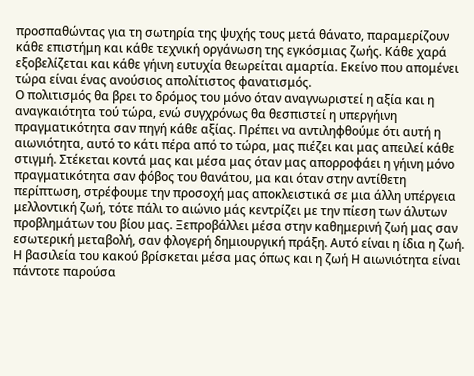προσπαθώντας για τη σωτηρία της ψυχής τους μετά θάνατο, παραμερίζουν κάθε επιστήμη και κάθε τεχνική οργάνωση της εγκόσμιας ζωής. Κάθε χαρά εξοβελίζεται και κάθε γήινη ευτυχία θεωρείται αμαρτία. Εκείνο που απομένει τώρα είναι ένας ανούσιος απολίτιστος φανατισμός.
Ο πολιτισμός θα βρει το δρόμος του μόνο όταν αναγνωριστεί η αξία και η αναγκαιότητα τού τώρα, ενώ συγχρόνως θα θεσπιστεί η υπεργήινη πραγματικότητα σαν πηγή κάθε αξίας. Πρέπει να αντιληφθούμε ότι αυτή η αιωνιότητα, αυτό το κάτι πέρα από το τώρα, μας πιέζει και μας απειλεί κάθε στιγμή. Στέκεται κοντά μας και μέσα μας όταν μας απορροφάει η γήινη μόνο πραγματικότητα σαν φόβος του θανάτου, μα και όταν στην αντίθετη περίπτωση, στρέφουμε την προσοχή μας αποκλειστικά σε μια άλλη υπέργεια μελλοντική ζωή, τότε πάλι το αιώνιο μάς κεντρίζει με την πίεση των άλυτων προβλημάτων του βίου μας. Ξεπροβάλλει μέσα στην καθημερινή ζωή μας σαν εσωτερική μεταβολή, σαν φλογερή δημιουργική πράξη. Αυτό είναι η ίδια η ζωή.
Η βασιλεία του κακού βρίσκεται μέσα μας όπως και η ζωή Η αιωνιότητα είναι πάντοτε παρούσα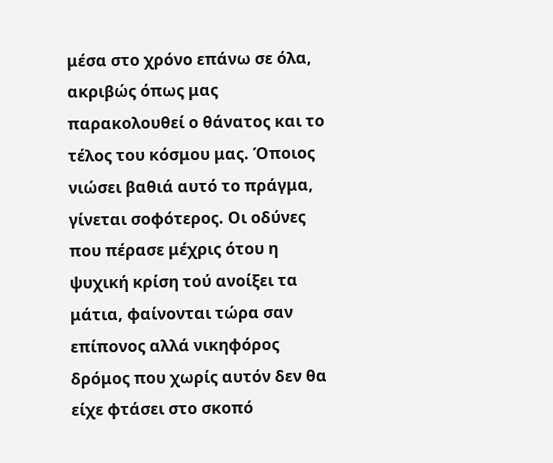μέσα στο χρόνο επάνω σε όλα, ακριβώς όπως μας παρακολουθεί ο θάνατος και το τέλος του κόσμου μας. Όποιος νιώσει βαθιά αυτό το πράγμα, γίνεται σοφότερος. Οι οδύνες που πέρασε μέχρις ότου η ψυχική κρίση τού ανοίξει τα μάτια, φαίνονται τώρα σαν επίπονος αλλά νικηφόρος δρόμος που χωρίς αυτόν δεν θα είχε φτάσει στο σκοπό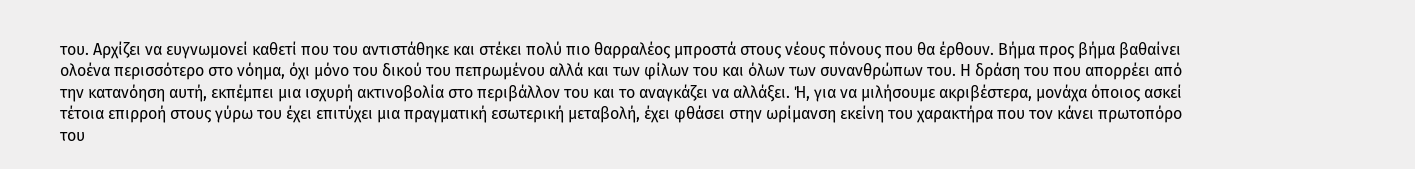του. Αρχίζει να ευγνωμονεί καθετί που του αντιστάθηκε και στέκει πολύ πιο θαρραλέος μπροστά στους νέους πόνους που θα έρθουν. Βήμα προς βήμα βαθαίνει ολοένα περισσότερο στο νόημα, όχι μόνο του δικού του πεπρωμένου αλλά και των φίλων του και όλων των συνανθρώπων του. Η δράση του που απορρέει από την κατανόηση αυτή, εκπέμπει μια ισχυρή ακτινοβολία στο περιβάλλον του και το αναγκάζει να αλλάξει. Ή, για να μιλήσουμε ακριβέστερα, μονάχα όποιος ασκεί τέτοια επιρροή στους γύρω του έχει επιτύχει μια πραγματική εσωτερική μεταβολή, έχει φθάσει στην ωρίμανση εκείνη του χαρακτήρα που τον κάνει πρωτοπόρο του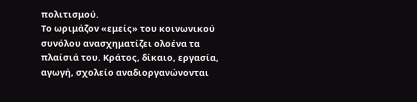πολιτισμού.
Το ωριμάζον «εμείς» του κοινωνικού συνόλου ανασχηματίζει ολοένα τα πλαίσιά του. Κράτος, δίκαιο, εργασία, αγωγή, σχολείο αναδιοργανώνονται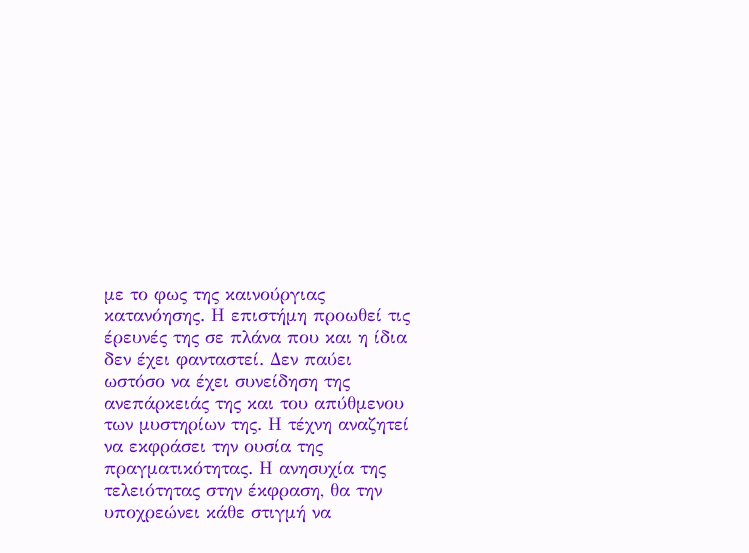με το φως της καινούργιας κατανόησης. Η επιστήμη προωθεί τις έρευνές της σε πλάνα που και η ίδια δεν έχει φανταστεί. Δεν παύει ωστόσο να έχει συνείδηση της ανεπάρκειάς της και του απύθμενου των μυστηρίων της. Η τέχνη αναζητεί να εκφράσει την ουσία της πραγματικότητας. Η ανησυχία της τελειότητας στην έκφραση, θα την υποχρεώνει κάθε στιγμή να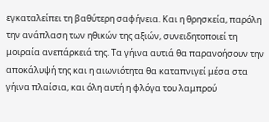εγκαταλείπει τη βαθύτερη σαφήνεια. Και η θρησκεία, παρόλη την ανάπλαση των ηθικών της αξιών, συνειδητοποιεί τη μοιραία ανεπάρκειά της. Τα γήινα αυτιά θα παρανοήσουν την αποκάλυψή της και η αιωνιότητα θα καταπνιγεί μέσα στα γήινα πλαίσια, και όλη αυτή η φλόγα του λαμπρού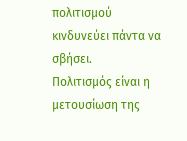πολιτισμού κινδυνεύει πάντα να σβήσει.
Πολιτισμός είναι η μετουσίωση της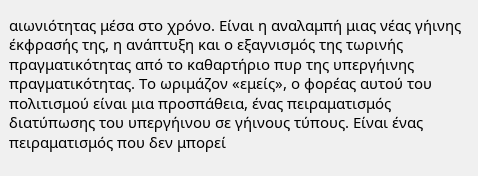αιωνιότητας μέσα στο χρόνο. Είναι η αναλαμπή μιας νέας γήινης έκφρασής της, η ανάπτυξη και ο εξαγνισμός της τωρινής πραγματικότητας από το καθαρτήριο πυρ της υπεργήινης πραγματικότητας. Το ωριμάζον «εμείς», ο φορέας αυτού του πολιτισμού είναι μια προσπάθεια, ένας πειραματισμός διατύπωσης του υπεργήινου σε γήινους τύπους. Είναι ένας πειραματισμός που δεν μπορεί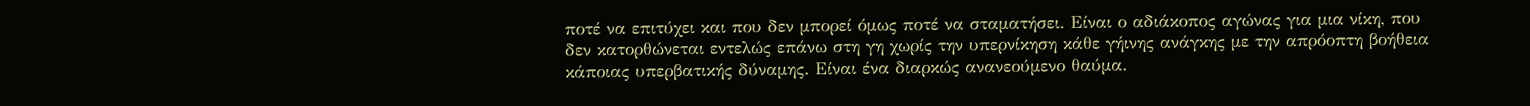ποτέ να επιτύχει και που δεν μπορεί όμως ποτέ να σταματήσει. Είναι ο αδιάκοπος αγώνας για μια νίκη, που δεν κατορθώνεται εντελώς επάνω στη γη χωρίς την υπερνίκηση κάθε γήινης ανάγκης με την απρόοπτη βοήθεια κάποιας υπερβατικής δύναμης. Είναι ένα διαρκώς ανανεούμενο θαύμα.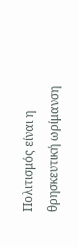Πολιτισμός είναι η θρησκευτική ωρίμανση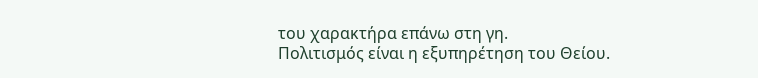του χαρακτήρα επάνω στη γη.
Πολιτισμός είναι η εξυπηρέτηση του Θείου.